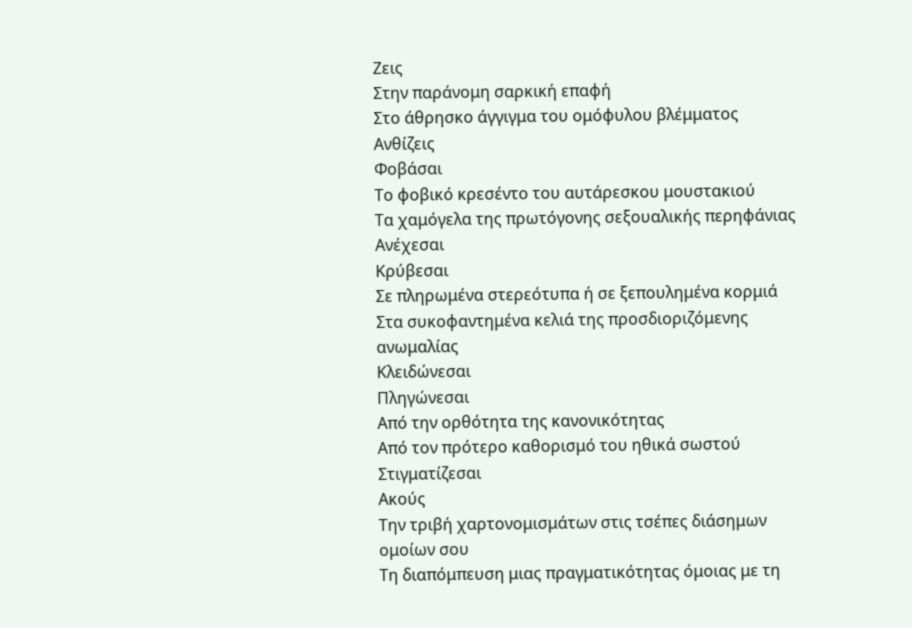Ζεις
Στην παράνομη σαρκική επαφή
Στο άθρησκο άγγιγμα του ομόφυλου βλέμματος
Ανθίζεις
Φοβάσαι
Το φοβικό κρεσέντο του αυτάρεσκου μουστακιού
Τα χαμόγελα της πρωτόγονης σεξουαλικής περηφάνιας
Ανέχεσαι
Κρύβεσαι
Σε πληρωμένα στερεότυπα ή σε ξεπουλημένα κορμιά
Στα συκοφαντημένα κελιά της προσδιοριζόμενης ανωμαλίας
Κλειδώνεσαι
Πληγώνεσαι
Από την ορθότητα της κανονικότητας
Από τον πρότερο καθορισμό του ηθικά σωστού
Στιγματίζεσαι
Ακούς
Την τριβή χαρτονομισμάτων στις τσέπες διάσημων ομοίων σου
Τη διαπόμπευση μιας πραγματικότητας όμοιας με τη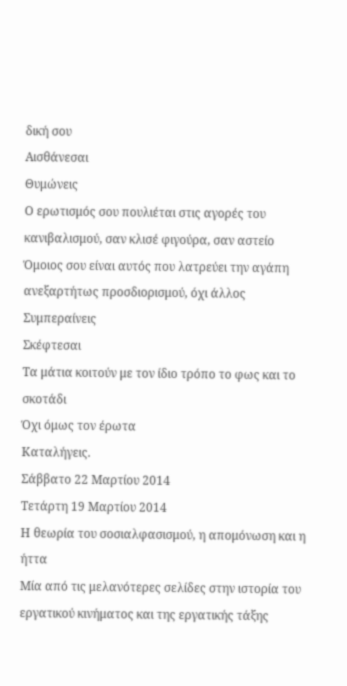δική σου
Αισθάνεσαι
Θυμώνεις
Ο ερωτισμός σου πουλιέται στις αγορές του κανιβαλισμού, σαν κλισέ φιγούρα, σαν αστείο
Όμοιος σου είναι αυτός που λατρεύει την αγάπη ανεξαρτήτως προσδιορισμού, όχι άλλος
Συμπεραίνεις
Σκέφτεσαι
Τα μάτια κοιτούν με τον ίδιο τρόπο το φως και το σκοτάδι
Όχι όμως τον έρωτα
Καταλήγεις.
Σάββατο 22 Μαρτίου 2014
Τετάρτη 19 Μαρτίου 2014
Η θεωρία του σοσιαλφασισμού, η απομόνωση και η ήττα
Μία από τις μελανότερες σελίδες στην ιστορία του εργατικού κινήματος και της εργατικής τάξης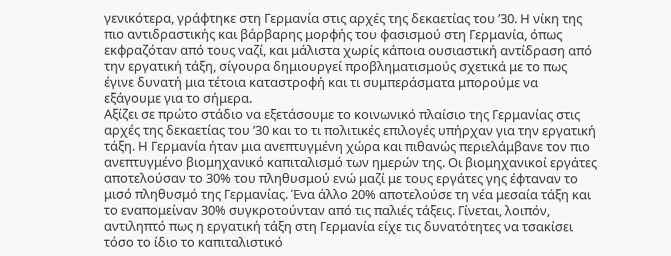γενικότερα, γράφτηκε στη Γερμανία στις αρχές της δεκαετίας του ’30. Η νίκη της πιο αντιδραστικής και βάρβαρης μορφής του φασισμού στη Γερμανία, όπως εκφραζόταν από τους ναζί, και μάλιστα χωρίς κάποια ουσιαστική αντίδραση από την εργατική τάξη, σίγουρα δημιουργεί προβληματισμούς σχετικά με το πως έγινε δυνατή μια τέτοια καταστροφή και τι συμπεράσματα μπορούμε να εξάγουμε για το σήμερα.
Αξίζει σε πρώτο στάδιο να εξετάσουμε το κοινωνικό πλαίσιο της Γερμανίας στις αρχές της δεκαετίας του ’30 και το τι πολιτικές επιλογές υπήρχαν για την εργατική τάξη. Η Γερμανία ήταν μια ανεπτυγμένη χώρα και πιθανώς περιελάμβανε τον πιο ανεπτυγμένο βιομηχανικό καπιταλισμό των ημερών της. Οι βιομηχανικοί εργάτες αποτελούσαν το 30% του πληθυσμού ενώ μαζί με τους εργάτες γης έφταναν το μισό πληθυσμό της Γερμανίας. Ένα άλλο 20% αποτελούσε τη νέα μεσαία τάξη και το εναπομείναν 30% συγκροτούνταν από τις παλιές τάξεις. Γίνεται, λοιπόν, αντιληπτό πως η εργατική τάξη στη Γερμανία είχε τις δυνατότητες να τσακίσει τόσο το ίδιο το καπιταλιστικό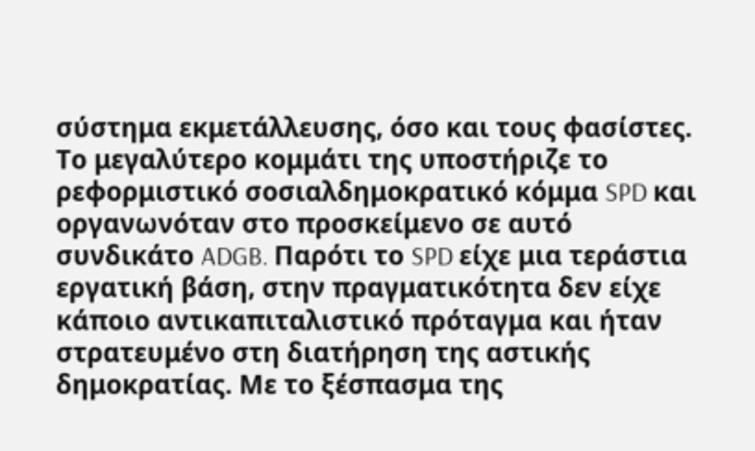σύστημα εκμετάλλευσης, όσο και τους φασίστες.
Το μεγαλύτερο κομμάτι της υποστήριζε το ρεφορμιστικό σοσιαλδημοκρατικό κόμμα SPD και οργανωνόταν στο προσκείμενο σε αυτό συνδικάτο ADGB. Παρότι το SPD είχε μια τεράστια εργατική βάση, στην πραγματικότητα δεν είχε κάποιο αντικαπιταλιστικό πρόταγμα και ήταν στρατευμένο στη διατήρηση της αστικής δημοκρατίας. Με το ξέσπασμα της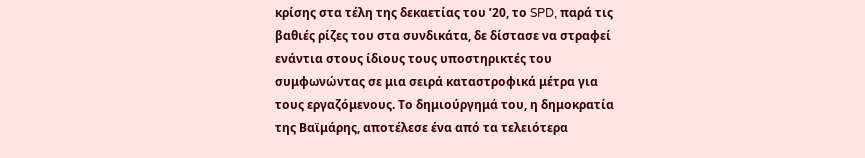κρίσης στα τέλη της δεκαετίας του ’20, το SPD, παρά τις βαθιές ρίζες του στα συνδικάτα, δε δίστασε να στραφεί ενάντια στους ίδιους τους υποστηρικτές του συμφωνώντας σε μια σειρά καταστροφικά μέτρα για τους εργαζόμενους. Το δημιούργημά του, η δημοκρατία της Βαϊμάρης, αποτέλεσε ένα από τα τελειότερα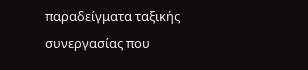παραδείγματα ταξικής συνεργασίας που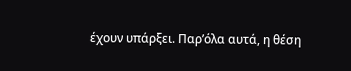έχουν υπάρξει. Παρ’όλα αυτά, η θέση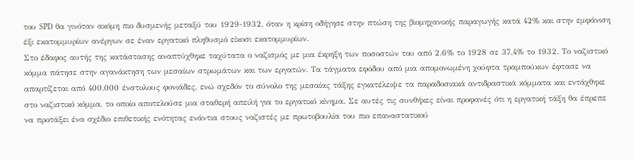του SPD θα γινόταν ακόμη πιο δυσμενής μεταξύ του 1929-1932, όταν η κρίση οδήγησε στην πτώση της βιομηχανικής παραγωγής κατά 42% και στην εμφάνιση έξι εκατομμυρίων ανέργων σε έναν εργατικό πληθυσμό είκοσι εκατομμυρίων.
Στο έδαφος αυτής της κατάστασης αναπτύχθηκε ταχύτατα ο ναζισμός με μια έκρηξη των ποσοστών του από 2,6% το 1928 σε 37,4% το 1932. Το ναζιστικό κόμμα πάτησε στην αγανάκτηση των μεσαίων στρωμάτων και των εργατών. Τα τάγματα εφόδου από μια απομονωμένη χούφτα τραμπούκων έφτασε να απαρτίζεται από 400.000 ένστολους φονιάδες, ενώ σχεδόν το σύνολο της μεσαίας τάξης εγκατέλειψε τα παραδοσιακά αντιδραστικά κόμματα και εντάχθηκε στο ναζιστικό κόμμα, το οποίο αποτελούσε μια σταθερή απειλή για το εργατικό κίνημα. Σε αυτές τις συνθήκες είναι προφανές ότι η εργατική τάξη θα έπρεπε να προτάξει ένα σχέδιο επιθετικής ενότητας ενάντια στους ναζιστές με πρωτοβουλία του πιο επαναστατικού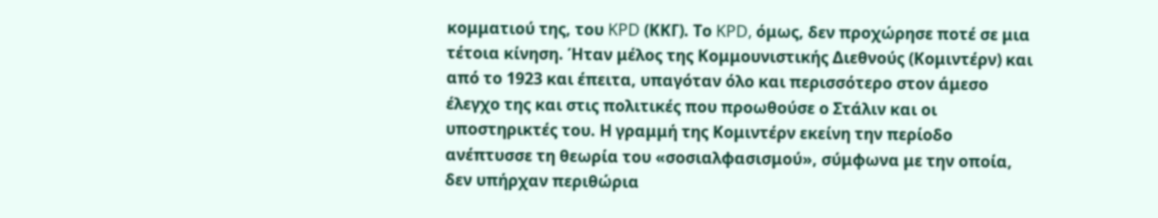κομματιού της, του KPD (ΚΚΓ). Το KPD, όμως, δεν προχώρησε ποτέ σε μια τέτοια κίνηση. Ήταν μέλος της Κομμουνιστικής Διεθνούς (Κομιντέρν) και από το 1923 και έπειτα, υπαγόταν όλο και περισσότερο στον άμεσο έλεγχο της και στις πολιτικές που προωθούσε ο Στάλιν και οι υποστηρικτές του. Η γραμμή της Κομιντέρν εκείνη την περίοδο ανέπτυσσε τη θεωρία του «σοσιαλφασισμού», σύμφωνα με την οποία, δεν υπήρχαν περιθώρια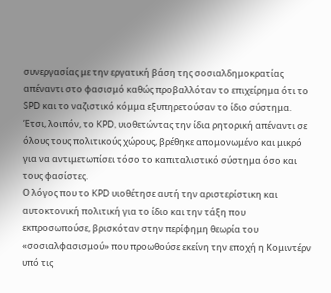συνεργασίας με την εργατική βάση της σοσιαλδημοκρατίας απέναντι στο φασισμό καθώς προβαλλόταν το επιχείρημα ότι το SPD και το ναζιστικό κόμμα εξυπηρετούσαν το ίδιο σύστημα. Έτσι, λοιπόν, το KPD, υιοθετώντας την ίδια ρητορική απέναντι σε όλους τους πολιτικούς χώρους, βρέθηκε απομονωμένο και μικρό για να αντιμετωπίσει τόσο το καπιταλιστικό σύστημα όσο και τους φασίστες.
Ο λόγος που το KPD υιοθέτησε αυτή την αριστερίστικη και αυτοκτονική πολιτική για το ίδιο και την τάξη που εκπροσωπούσε, βρισκόταν στην περίφημη θεωρία του «σοσιαλφασισμού» που προωθούσε εκείνη την εποχή η Κομιντέρν υπό τις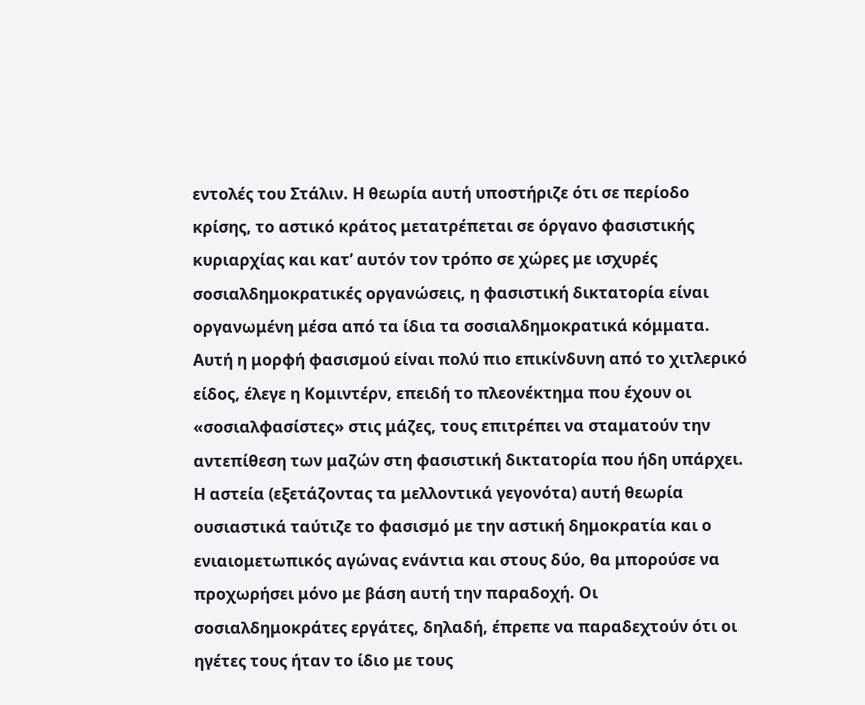εντολές του Στάλιν. Η θεωρία αυτή υποστήριζε ότι σε περίοδο κρίσης, το αστικό κράτος μετατρέπεται σε όργανο φασιστικής κυριαρχίας και κατ’ αυτόν τον τρόπο σε χώρες με ισχυρές σοσιαλδημοκρατικές οργανώσεις, η φασιστική δικτατορία είναι οργανωμένη μέσα από τα ίδια τα σοσιαλδημοκρατικά κόμματα. Αυτή η μορφή φασισμού είναι πολύ πιο επικίνδυνη από το χιτλερικό είδος, έλεγε η Κομιντέρν, επειδή το πλεονέκτημα που έχουν οι «σοσιαλφασίστες» στις μάζες, τους επιτρέπει να σταματούν την αντεπίθεση των μαζών στη φασιστική δικτατορία που ήδη υπάρχει. Η αστεία (εξετάζοντας τα μελλοντικά γεγονότα) αυτή θεωρία ουσιαστικά ταύτιζε το φασισμό με την αστική δημοκρατία και ο ενιαιομετωπικός αγώνας ενάντια και στους δύο, θα μπορούσε να προχωρήσει μόνο με βάση αυτή την παραδοχή. Οι σοσιαλδημοκράτες εργάτες, δηλαδή, έπρεπε να παραδεχτούν ότι οι ηγέτες τους ήταν το ίδιο με τους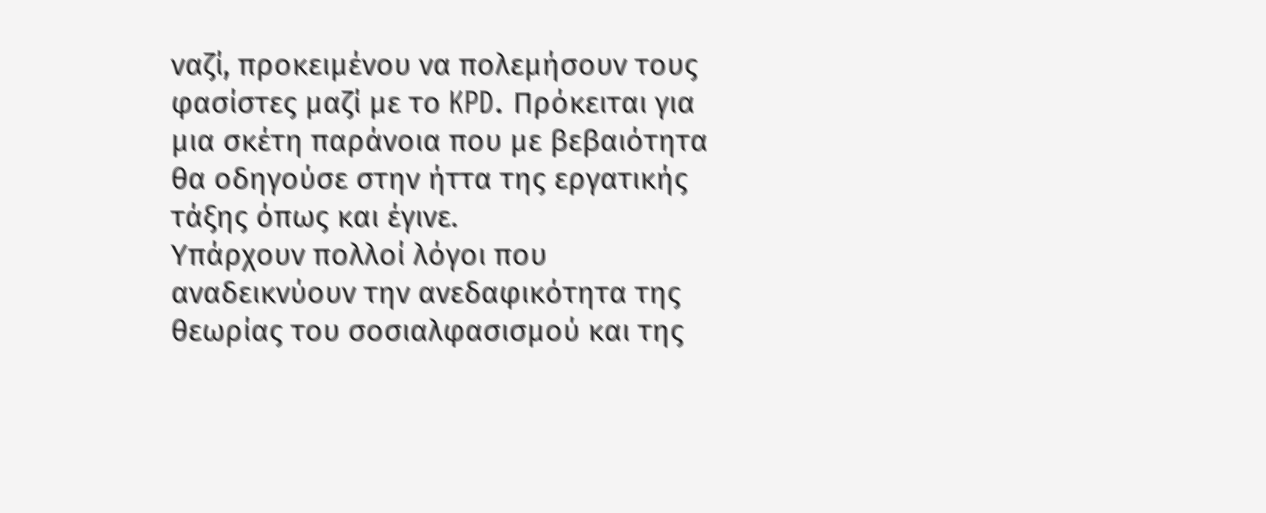ναζί, προκειμένου να πολεμήσουν τους φασίστες μαζί με το KPD. Πρόκειται για μια σκέτη παράνοια που με βεβαιότητα θα οδηγούσε στην ήττα της εργατικής τάξης όπως και έγινε.
Υπάρχουν πολλοί λόγοι που αναδεικνύουν την ανεδαφικότητα της θεωρίας του σοσιαλφασισμού και της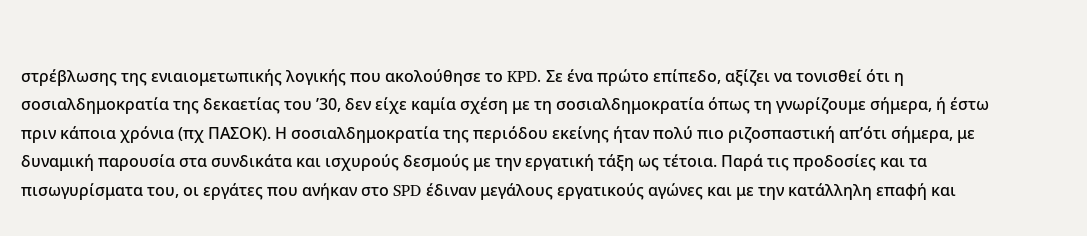στρέβλωσης της ενιαιομετωπικής λογικής που ακολούθησε το KPD. Σε ένα πρώτο επίπεδο, αξίζει να τονισθεί ότι η σοσιαλδημοκρατία της δεκαετίας του ’30, δεν είχε καμία σχέση με τη σοσιαλδημοκρατία όπως τη γνωρίζουμε σήμερα, ή έστω πριν κάποια χρόνια (πχ ΠΑΣΟΚ). Η σοσιαλδημοκρατία της περιόδου εκείνης ήταν πολύ πιο ριζοσπαστική απ’ότι σήμερα, με δυναμική παρουσία στα συνδικάτα και ισχυρούς δεσμούς με την εργατική τάξη ως τέτοια. Παρά τις προδοσίες και τα πισωγυρίσματα του, οι εργάτες που ανήκαν στο SPD έδιναν μεγάλους εργατικούς αγώνες και με την κατάλληλη επαφή και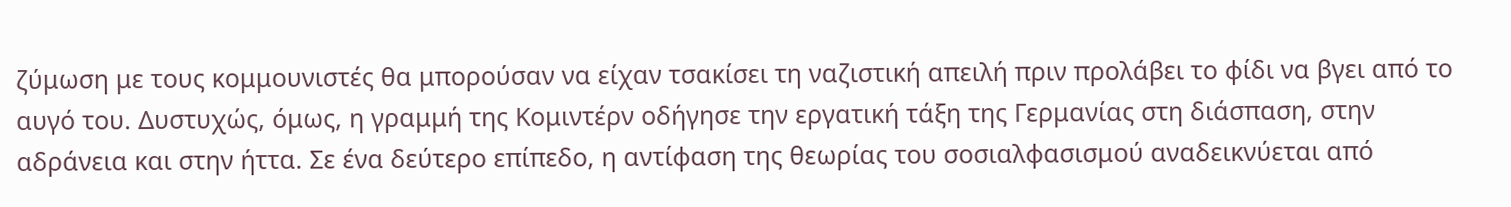ζύμωση με τους κομμουνιστές θα μπορούσαν να είχαν τσακίσει τη ναζιστική απειλή πριν προλάβει το φίδι να βγει από το αυγό του. Δυστυχώς, όμως, η γραμμή της Κομιντέρν οδήγησε την εργατική τάξη της Γερμανίας στη διάσπαση, στην αδράνεια και στην ήττα. Σε ένα δεύτερο επίπεδο, η αντίφαση της θεωρίας του σοσιαλφασισμού αναδεικνύεται από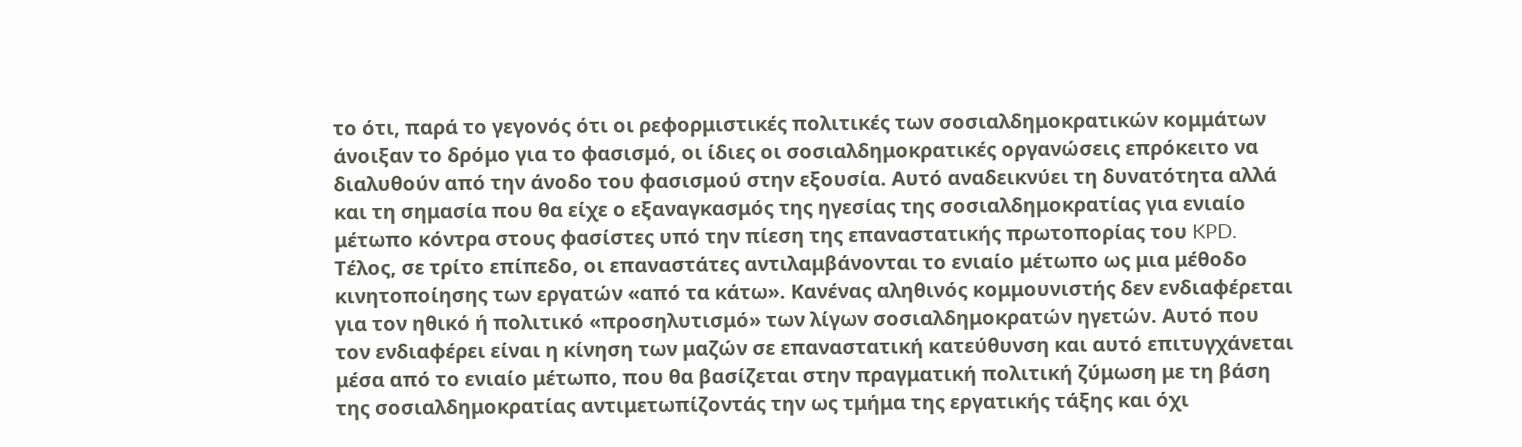το ότι, παρά το γεγονός ότι οι ρεφορμιστικές πολιτικές των σοσιαλδημοκρατικών κομμάτων άνοιξαν το δρόμο για το φασισμό, οι ίδιες οι σοσιαλδημοκρατικές οργανώσεις επρόκειτο να διαλυθούν από την άνοδο του φασισμού στην εξουσία. Αυτό αναδεικνύει τη δυνατότητα αλλά και τη σημασία που θα είχε ο εξαναγκασμός της ηγεσίας της σοσιαλδημοκρατίας για ενιαίο μέτωπο κόντρα στους φασίστες υπό την πίεση της επαναστατικής πρωτοπορίας του KPD. Τέλος, σε τρίτο επίπεδο, οι επαναστάτες αντιλαμβάνονται το ενιαίο μέτωπο ως μια μέθοδο κινητοποίησης των εργατών «από τα κάτω». Κανένας αληθινός κομμουνιστής δεν ενδιαφέρεται για τον ηθικό ή πολιτικό «προσηλυτισμό» των λίγων σοσιαλδημοκρατών ηγετών. Αυτό που τον ενδιαφέρει είναι η κίνηση των μαζών σε επαναστατική κατεύθυνση και αυτό επιτυγχάνεται μέσα από το ενιαίο μέτωπο, που θα βασίζεται στην πραγματική πολιτική ζύμωση με τη βάση της σοσιαλδημοκρατίας αντιμετωπίζοντάς την ως τμήμα της εργατικής τάξης και όχι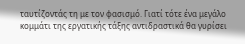ταυτίζοντάς τη με τον φασισμό. Γιατί τότε ένα μεγάλο κομμάτι της εργατικής τάξης αντιδραστικά θα γυρίσει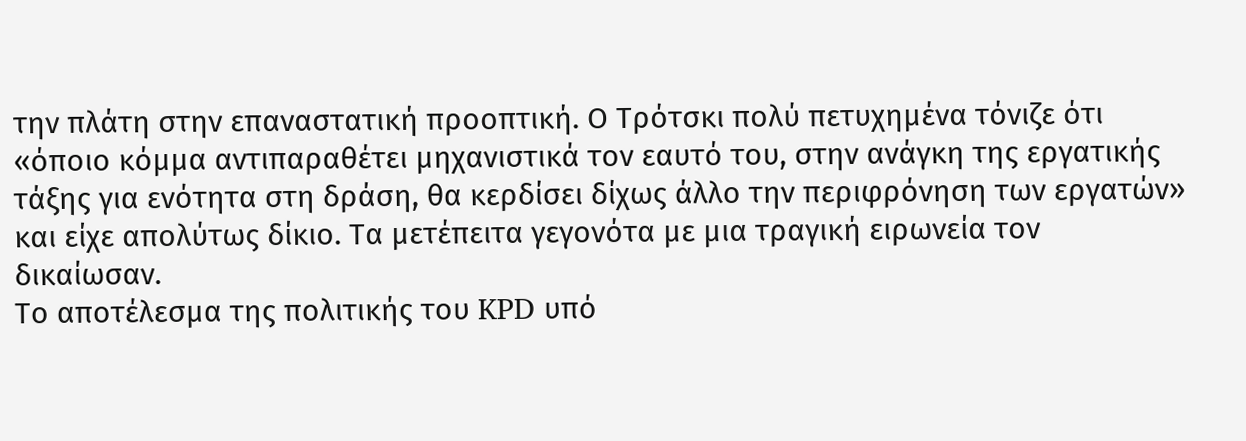την πλάτη στην επαναστατική προοπτική. Ο Τρότσκι πολύ πετυχημένα τόνιζε ότι «όποιο κόμμα αντιπαραθέτει μηχανιστικά τον εαυτό του, στην ανάγκη της εργατικής τάξης για ενότητα στη δράση, θα κερδίσει δίχως άλλο την περιφρόνηση των εργατών» και είχε απολύτως δίκιο. Τα μετέπειτα γεγονότα με μια τραγική ειρωνεία τον δικαίωσαν.
Το αποτέλεσμα της πολιτικής του KPD υπό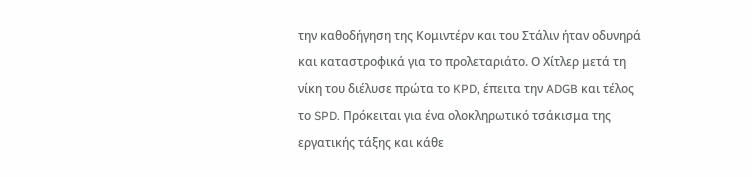την καθοδήγηση της Κομιντέρν και του Στάλιν ήταν οδυνηρά και καταστροφικά για το προλεταριάτο. Ο Χίτλερ μετά τη νίκη του διέλυσε πρώτα το KPD, έπειτα την ADGB και τέλος το SPD. Πρόκειται για ένα ολοκληρωτικό τσάκισμα της εργατικής τάξης και κάθε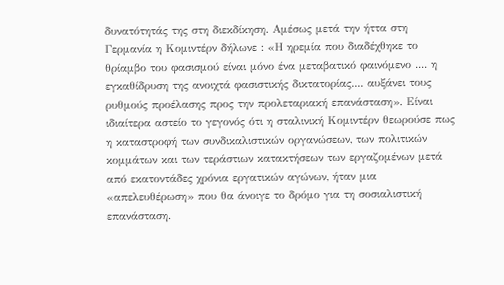δυνατότητάς της στη διεκδίκηση. Αμέσως μετά την ήττα στη Γερμανία η Κομιντέρν δήλωνε : «Η ηρεμία που διαδέχθηκε το θρίαμβο του φασισμού είναι μόνο ένα μεταβατικό φαινόμενο .... η εγκαθίδρυση της ανοιχτά φασιστικής δικτατορίας.... αυξάνει τους ρυθμούς προέλασης προς την προλεταριακή επανάσταση». Είναι ιδιαίτερα αστείο το γεγονός ότι η σταλινική Κομιντέρν θεωρούσε πως η καταστροφή των συνδικαλιστικών οργανώσεων, των πολιτικών κομμάτων και των τεράστιων κατακτήσεων των εργαζομένων μετά από εκατοντάδες χρόνια εργατικών αγώνων, ήταν μια «απελευθέρωση» που θα άνοιγε το δρόμο για τη σοσιαλιστική επανάσταση.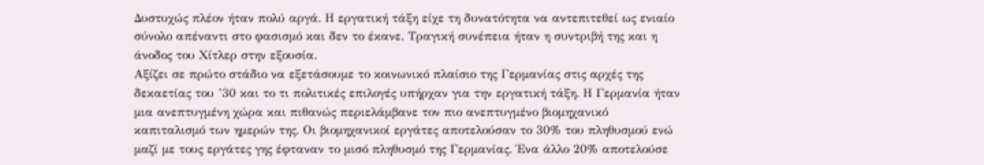Δυστυχώς πλέον ήταν πολύ αργά. Η εργατική τάξη είχε τη δυνατότητα να αντεπιτεθεί ως ενιαίο σύνολο απέναντι στο φασισμό και δεν το έκανε. Τραγική συνέπεια ήταν η συντριβή της και η άνοδος του Χίτλερ στην εξουσία.
Αξίζει σε πρώτο στάδιο να εξετάσουμε το κοινωνικό πλαίσιο της Γερμανίας στις αρχές της δεκαετίας του ’30 και το τι πολιτικές επιλογές υπήρχαν για την εργατική τάξη. Η Γερμανία ήταν μια ανεπτυγμένη χώρα και πιθανώς περιελάμβανε τον πιο ανεπτυγμένο βιομηχανικό καπιταλισμό των ημερών της. Οι βιομηχανικοί εργάτες αποτελούσαν το 30% του πληθυσμού ενώ μαζί με τους εργάτες γης έφταναν το μισό πληθυσμό της Γερμανίας. Ένα άλλο 20% αποτελούσε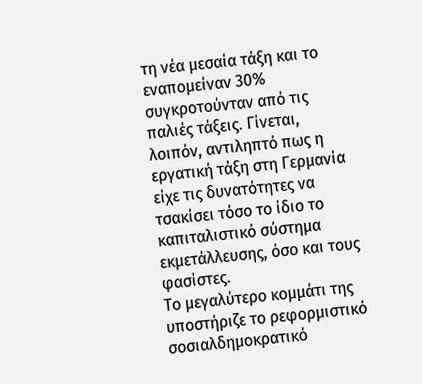τη νέα μεσαία τάξη και το εναπομείναν 30% συγκροτούνταν από τις παλιές τάξεις. Γίνεται, λοιπόν, αντιληπτό πως η εργατική τάξη στη Γερμανία είχε τις δυνατότητες να τσακίσει τόσο το ίδιο το καπιταλιστικό σύστημα εκμετάλλευσης, όσο και τους φασίστες.
Το μεγαλύτερο κομμάτι της υποστήριζε το ρεφορμιστικό σοσιαλδημοκρατικό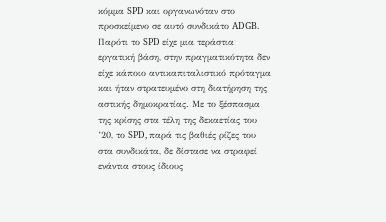κόμμα SPD και οργανωνόταν στο προσκείμενο σε αυτό συνδικάτο ADGB. Παρότι το SPD είχε μια τεράστια εργατική βάση, στην πραγματικότητα δεν είχε κάποιο αντικαπιταλιστικό πρόταγμα και ήταν στρατευμένο στη διατήρηση της αστικής δημοκρατίας. Με το ξέσπασμα της κρίσης στα τέλη της δεκαετίας του ’20, το SPD, παρά τις βαθιές ρίζες του στα συνδικάτα, δε δίστασε να στραφεί ενάντια στους ίδιους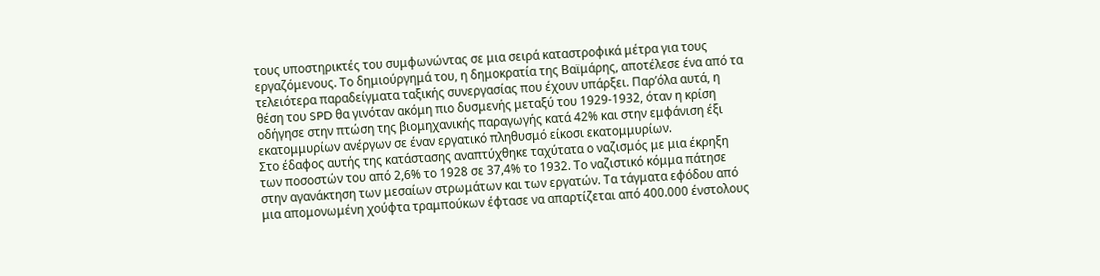τους υποστηρικτές του συμφωνώντας σε μια σειρά καταστροφικά μέτρα για τους εργαζόμενους. Το δημιούργημά του, η δημοκρατία της Βαϊμάρης, αποτέλεσε ένα από τα τελειότερα παραδείγματα ταξικής συνεργασίας που έχουν υπάρξει. Παρ’όλα αυτά, η θέση του SPD θα γινόταν ακόμη πιο δυσμενής μεταξύ του 1929-1932, όταν η κρίση οδήγησε στην πτώση της βιομηχανικής παραγωγής κατά 42% και στην εμφάνιση έξι εκατομμυρίων ανέργων σε έναν εργατικό πληθυσμό είκοσι εκατομμυρίων.
Στο έδαφος αυτής της κατάστασης αναπτύχθηκε ταχύτατα ο ναζισμός με μια έκρηξη των ποσοστών του από 2,6% το 1928 σε 37,4% το 1932. Το ναζιστικό κόμμα πάτησε στην αγανάκτηση των μεσαίων στρωμάτων και των εργατών. Τα τάγματα εφόδου από μια απομονωμένη χούφτα τραμπούκων έφτασε να απαρτίζεται από 400.000 ένστολους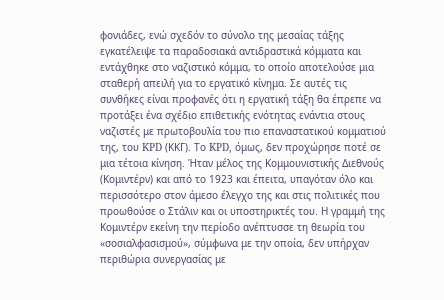φονιάδες, ενώ σχεδόν το σύνολο της μεσαίας τάξης εγκατέλειψε τα παραδοσιακά αντιδραστικά κόμματα και εντάχθηκε στο ναζιστικό κόμμα, το οποίο αποτελούσε μια σταθερή απειλή για το εργατικό κίνημα. Σε αυτές τις συνθήκες είναι προφανές ότι η εργατική τάξη θα έπρεπε να προτάξει ένα σχέδιο επιθετικής ενότητας ενάντια στους ναζιστές με πρωτοβουλία του πιο επαναστατικού κομματιού της, του KPD (ΚΚΓ). Το KPD, όμως, δεν προχώρησε ποτέ σε μια τέτοια κίνηση. Ήταν μέλος της Κομμουνιστικής Διεθνούς (Κομιντέρν) και από το 1923 και έπειτα, υπαγόταν όλο και περισσότερο στον άμεσο έλεγχο της και στις πολιτικές που προωθούσε ο Στάλιν και οι υποστηρικτές του. Η γραμμή της Κομιντέρν εκείνη την περίοδο ανέπτυσσε τη θεωρία του «σοσιαλφασισμού», σύμφωνα με την οποία, δεν υπήρχαν περιθώρια συνεργασίας με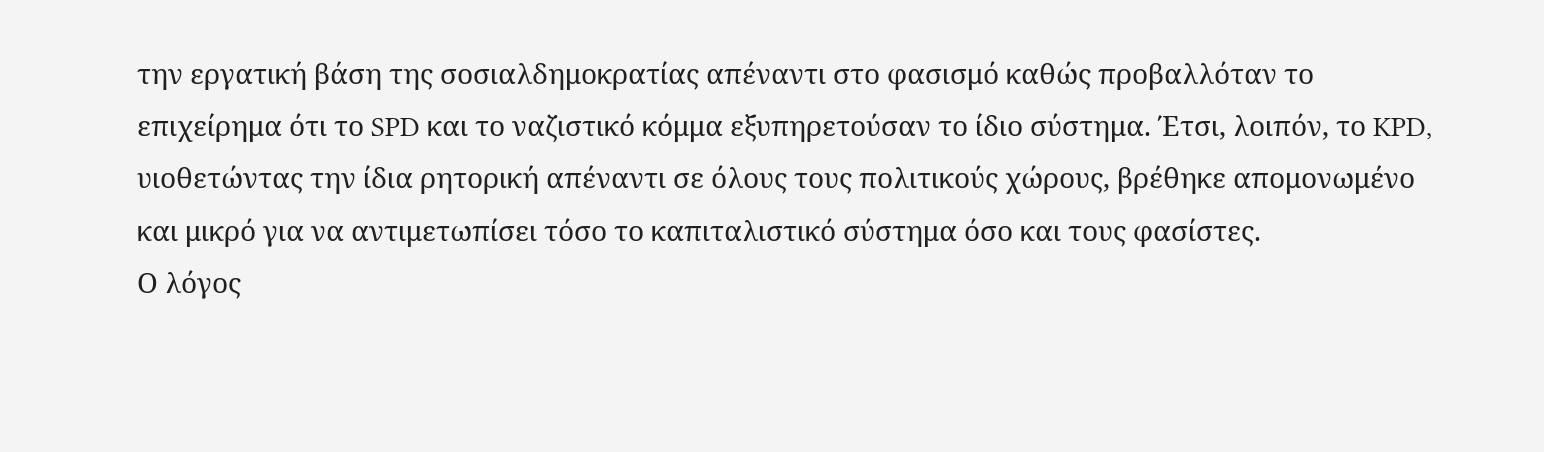την εργατική βάση της σοσιαλδημοκρατίας απέναντι στο φασισμό καθώς προβαλλόταν το επιχείρημα ότι το SPD και το ναζιστικό κόμμα εξυπηρετούσαν το ίδιο σύστημα. Έτσι, λοιπόν, το KPD, υιοθετώντας την ίδια ρητορική απέναντι σε όλους τους πολιτικούς χώρους, βρέθηκε απομονωμένο και μικρό για να αντιμετωπίσει τόσο το καπιταλιστικό σύστημα όσο και τους φασίστες.
Ο λόγος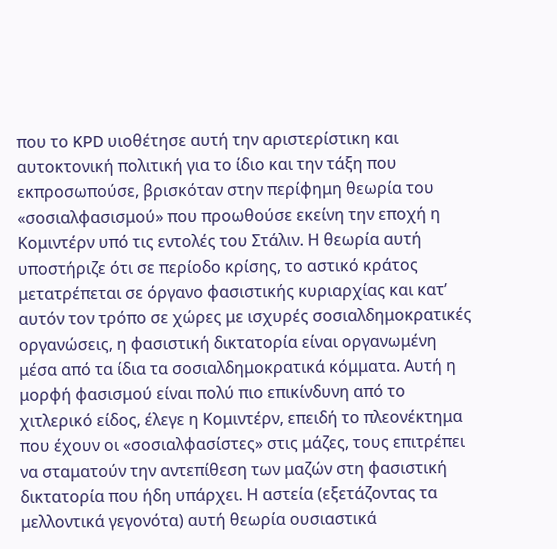που το KPD υιοθέτησε αυτή την αριστερίστικη και αυτοκτονική πολιτική για το ίδιο και την τάξη που εκπροσωπούσε, βρισκόταν στην περίφημη θεωρία του «σοσιαλφασισμού» που προωθούσε εκείνη την εποχή η Κομιντέρν υπό τις εντολές του Στάλιν. Η θεωρία αυτή υποστήριζε ότι σε περίοδο κρίσης, το αστικό κράτος μετατρέπεται σε όργανο φασιστικής κυριαρχίας και κατ’ αυτόν τον τρόπο σε χώρες με ισχυρές σοσιαλδημοκρατικές οργανώσεις, η φασιστική δικτατορία είναι οργανωμένη μέσα από τα ίδια τα σοσιαλδημοκρατικά κόμματα. Αυτή η μορφή φασισμού είναι πολύ πιο επικίνδυνη από το χιτλερικό είδος, έλεγε η Κομιντέρν, επειδή το πλεονέκτημα που έχουν οι «σοσιαλφασίστες» στις μάζες, τους επιτρέπει να σταματούν την αντεπίθεση των μαζών στη φασιστική δικτατορία που ήδη υπάρχει. Η αστεία (εξετάζοντας τα μελλοντικά γεγονότα) αυτή θεωρία ουσιαστικά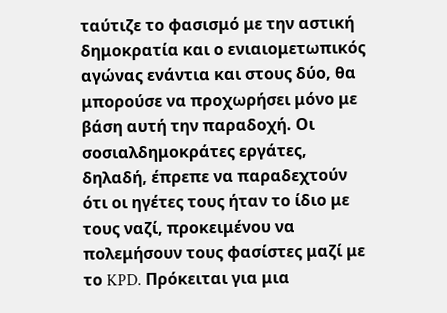ταύτιζε το φασισμό με την αστική δημοκρατία και ο ενιαιομετωπικός αγώνας ενάντια και στους δύο, θα μπορούσε να προχωρήσει μόνο με βάση αυτή την παραδοχή. Οι σοσιαλδημοκράτες εργάτες, δηλαδή, έπρεπε να παραδεχτούν ότι οι ηγέτες τους ήταν το ίδιο με τους ναζί, προκειμένου να πολεμήσουν τους φασίστες μαζί με το KPD. Πρόκειται για μια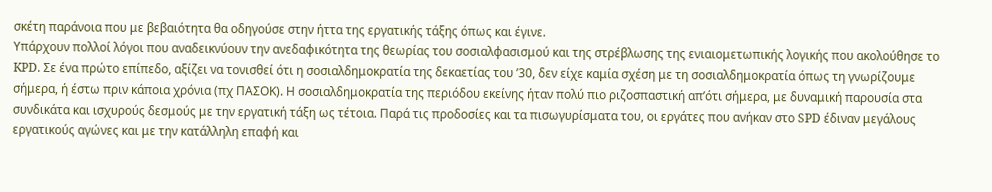σκέτη παράνοια που με βεβαιότητα θα οδηγούσε στην ήττα της εργατικής τάξης όπως και έγινε.
Υπάρχουν πολλοί λόγοι που αναδεικνύουν την ανεδαφικότητα της θεωρίας του σοσιαλφασισμού και της στρέβλωσης της ενιαιομετωπικής λογικής που ακολούθησε το KPD. Σε ένα πρώτο επίπεδο, αξίζει να τονισθεί ότι η σοσιαλδημοκρατία της δεκαετίας του ’30, δεν είχε καμία σχέση με τη σοσιαλδημοκρατία όπως τη γνωρίζουμε σήμερα, ή έστω πριν κάποια χρόνια (πχ ΠΑΣΟΚ). Η σοσιαλδημοκρατία της περιόδου εκείνης ήταν πολύ πιο ριζοσπαστική απ’ότι σήμερα, με δυναμική παρουσία στα συνδικάτα και ισχυρούς δεσμούς με την εργατική τάξη ως τέτοια. Παρά τις προδοσίες και τα πισωγυρίσματα του, οι εργάτες που ανήκαν στο SPD έδιναν μεγάλους εργατικούς αγώνες και με την κατάλληλη επαφή και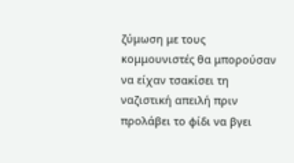ζύμωση με τους κομμουνιστές θα μπορούσαν να είχαν τσακίσει τη ναζιστική απειλή πριν προλάβει το φίδι να βγει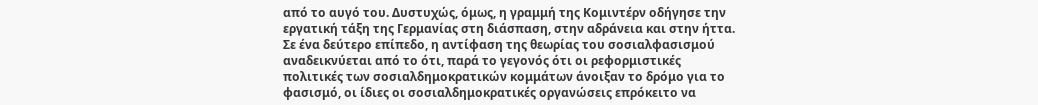από το αυγό του. Δυστυχώς, όμως, η γραμμή της Κομιντέρν οδήγησε την εργατική τάξη της Γερμανίας στη διάσπαση, στην αδράνεια και στην ήττα. Σε ένα δεύτερο επίπεδο, η αντίφαση της θεωρίας του σοσιαλφασισμού αναδεικνύεται από το ότι, παρά το γεγονός ότι οι ρεφορμιστικές πολιτικές των σοσιαλδημοκρατικών κομμάτων άνοιξαν το δρόμο για το φασισμό, οι ίδιες οι σοσιαλδημοκρατικές οργανώσεις επρόκειτο να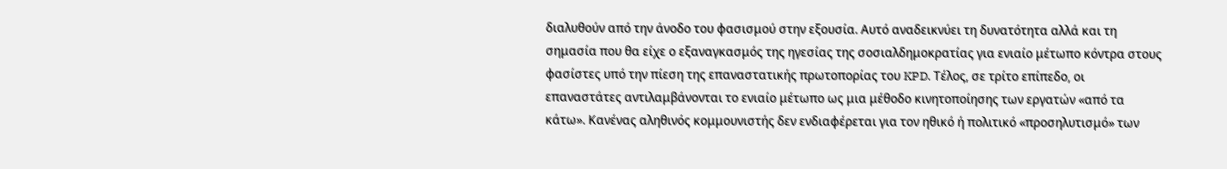διαλυθούν από την άνοδο του φασισμού στην εξουσία. Αυτό αναδεικνύει τη δυνατότητα αλλά και τη σημασία που θα είχε ο εξαναγκασμός της ηγεσίας της σοσιαλδημοκρατίας για ενιαίο μέτωπο κόντρα στους φασίστες υπό την πίεση της επαναστατικής πρωτοπορίας του KPD. Τέλος, σε τρίτο επίπεδο, οι επαναστάτες αντιλαμβάνονται το ενιαίο μέτωπο ως μια μέθοδο κινητοποίησης των εργατών «από τα κάτω». Κανένας αληθινός κομμουνιστής δεν ενδιαφέρεται για τον ηθικό ή πολιτικό «προσηλυτισμό» των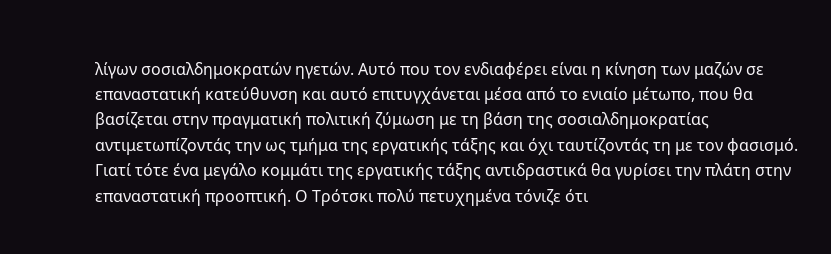λίγων σοσιαλδημοκρατών ηγετών. Αυτό που τον ενδιαφέρει είναι η κίνηση των μαζών σε επαναστατική κατεύθυνση και αυτό επιτυγχάνεται μέσα από το ενιαίο μέτωπο, που θα βασίζεται στην πραγματική πολιτική ζύμωση με τη βάση της σοσιαλδημοκρατίας αντιμετωπίζοντάς την ως τμήμα της εργατικής τάξης και όχι ταυτίζοντάς τη με τον φασισμό. Γιατί τότε ένα μεγάλο κομμάτι της εργατικής τάξης αντιδραστικά θα γυρίσει την πλάτη στην επαναστατική προοπτική. Ο Τρότσκι πολύ πετυχημένα τόνιζε ότι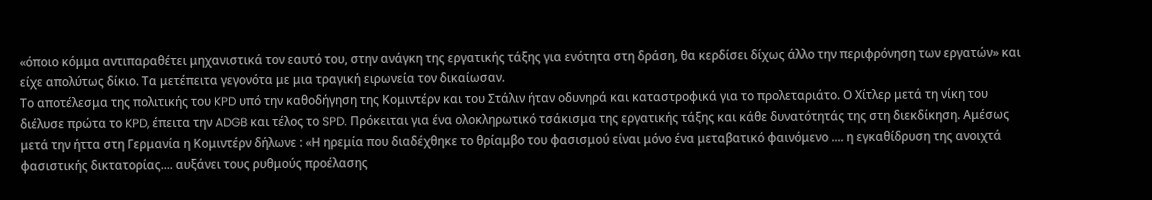«όποιο κόμμα αντιπαραθέτει μηχανιστικά τον εαυτό του, στην ανάγκη της εργατικής τάξης για ενότητα στη δράση, θα κερδίσει δίχως άλλο την περιφρόνηση των εργατών» και είχε απολύτως δίκιο. Τα μετέπειτα γεγονότα με μια τραγική ειρωνεία τον δικαίωσαν.
Το αποτέλεσμα της πολιτικής του KPD υπό την καθοδήγηση της Κομιντέρν και του Στάλιν ήταν οδυνηρά και καταστροφικά για το προλεταριάτο. Ο Χίτλερ μετά τη νίκη του διέλυσε πρώτα το KPD, έπειτα την ADGB και τέλος το SPD. Πρόκειται για ένα ολοκληρωτικό τσάκισμα της εργατικής τάξης και κάθε δυνατότητάς της στη διεκδίκηση. Αμέσως μετά την ήττα στη Γερμανία η Κομιντέρν δήλωνε : «Η ηρεμία που διαδέχθηκε το θρίαμβο του φασισμού είναι μόνο ένα μεταβατικό φαινόμενο .... η εγκαθίδρυση της ανοιχτά φασιστικής δικτατορίας.... αυξάνει τους ρυθμούς προέλασης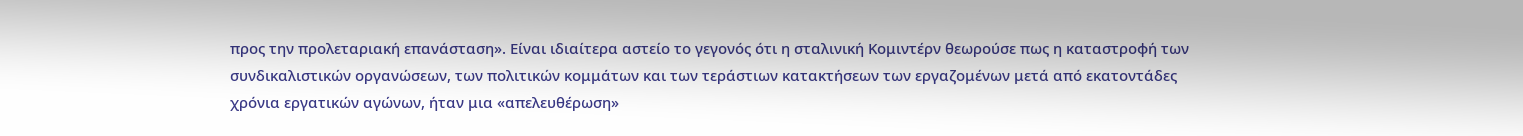προς την προλεταριακή επανάσταση». Είναι ιδιαίτερα αστείο το γεγονός ότι η σταλινική Κομιντέρν θεωρούσε πως η καταστροφή των συνδικαλιστικών οργανώσεων, των πολιτικών κομμάτων και των τεράστιων κατακτήσεων των εργαζομένων μετά από εκατοντάδες χρόνια εργατικών αγώνων, ήταν μια «απελευθέρωση»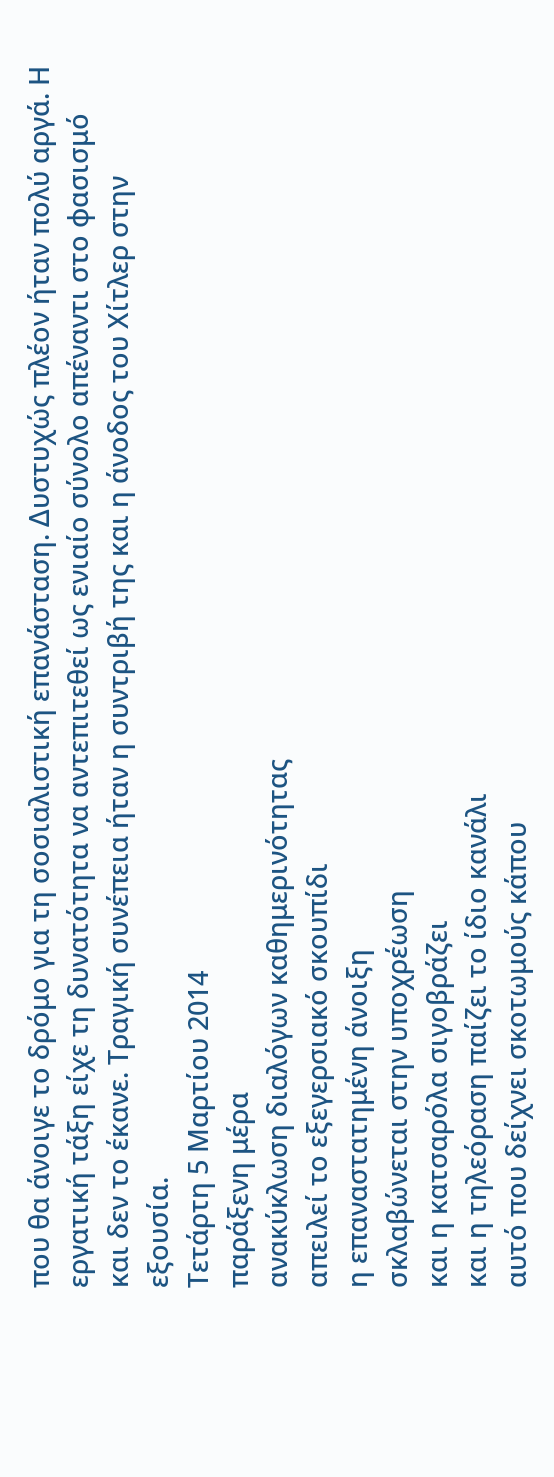που θα άνοιγε το δρόμο για τη σοσιαλιστική επανάσταση. Δυστυχώς πλέον ήταν πολύ αργά. Η εργατική τάξη είχε τη δυνατότητα να αντεπιτεθεί ως ενιαίο σύνολο απέναντι στο φασισμό και δεν το έκανε. Τραγική συνέπεια ήταν η συντριβή της και η άνοδος του Χίτλερ στην εξουσία.
Τετάρτη 5 Μαρτίου 2014
παράξενη μέρα
ανακύκλωση διαλόγων καθημερινότητας
απειλεί το εξεγερσιακό σκουπίδι
η επαναστατημένη άνοιξη
σκλαβώνεται στην υποχρέωση
και η κατσαρόλα σιγοβράζει
και η τηλεόραση παίζει το ίδιο κανάλι
αυτό που δείχνει σκοτωμούς κάπου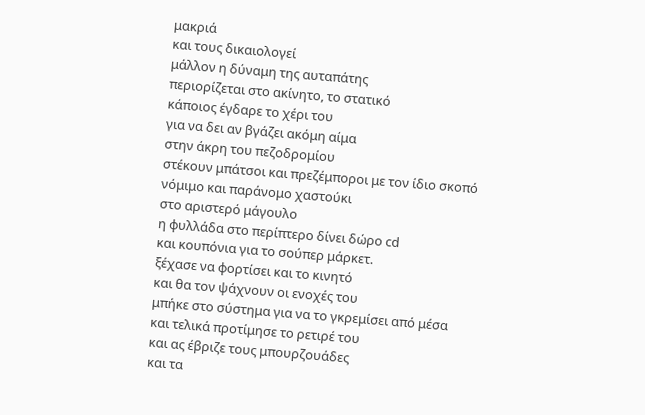μακριά
και τους δικαιολογεί
μάλλον η δύναμη της αυταπάτης
περιορίζεται στο ακίνητο, το στατικό
κάποιος έγδαρε το χέρι του
για να δει αν βγάζει ακόμη αίμα
στην άκρη του πεζοδρομίου
στέκουν μπάτσοι και πρεζέμποροι με τον ίδιο σκοπό
νόμιμο και παράνομο χαστούκι
στο αριστερό μάγουλο
η φυλλάδα στο περίπτερο δίνει δώρο cd
και κουπόνια για το σούπερ μάρκετ.
ξέχασε να φορτίσει και το κινητό
και θα τον ψάχνουν οι ενοχές του
μπήκε στο σύστημα για να το γκρεμίσει από μέσα
και τελικά προτίμησε το ρετιρέ του
και ας έβριζε τους μπουρζουάδες
και τα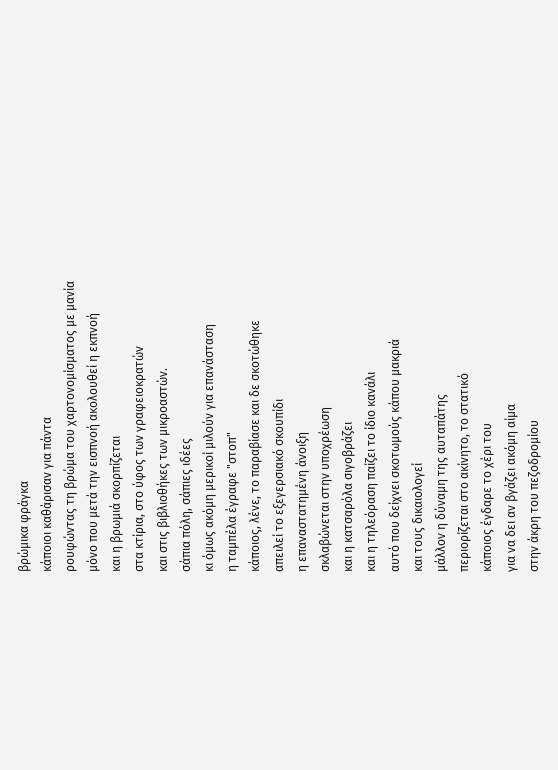βρώμικα φράγκα
κάποιοι καθάρισαν για πάντα
ρουφώντας τη βρώμα του χαρτονομίσματος με μανία
μόνο που μετά την εισπνοή ακολουθεί η εκπνοή
και η βρωμιά σκορπίζεται
στα κτίρια, στο ύφος των γραφειοκρατών
και στις βιβλιοθήκες των μικροαστών.
σάπια πόλη, σάπιες ιδέες
κι όμως ακόμη μερικοί μιλούν για επανάσταση
η ταμπέλα έγραφε "στοπ"
κάποιος, λένε, το παραβίασε και δε σκοτώθηκε
απειλεί το εξεγερσιακό σκουπίδι
η επαναστατημένη άνοιξη
σκλαβώνεται στην υποχρέωση
και η κατσαρόλα σιγοβράζει
και η τηλεόραση παίζει το ίδιο κανάλι
αυτό που δείχνει σκοτωμούς κάπου μακριά
και τους δικαιολογεί
μάλλον η δύναμη της αυταπάτης
περιορίζεται στο ακίνητο, το στατικό
κάποιος έγδαρε το χέρι του
για να δει αν βγάζει ακόμη αίμα
στην άκρη του πεζοδρομίου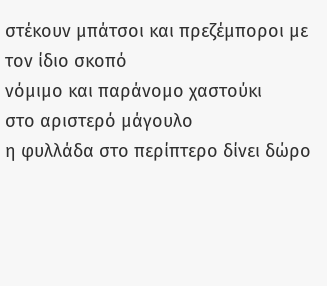στέκουν μπάτσοι και πρεζέμποροι με τον ίδιο σκοπό
νόμιμο και παράνομο χαστούκι
στο αριστερό μάγουλο
η φυλλάδα στο περίπτερο δίνει δώρο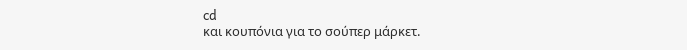cd
και κουπόνια για το σούπερ μάρκετ.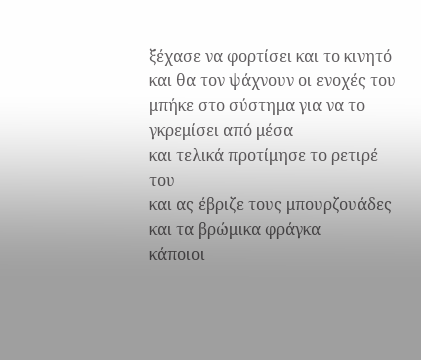ξέχασε να φορτίσει και το κινητό
και θα τον ψάχνουν οι ενοχές του
μπήκε στο σύστημα για να το γκρεμίσει από μέσα
και τελικά προτίμησε το ρετιρέ του
και ας έβριζε τους μπουρζουάδες
και τα βρώμικα φράγκα
κάποιοι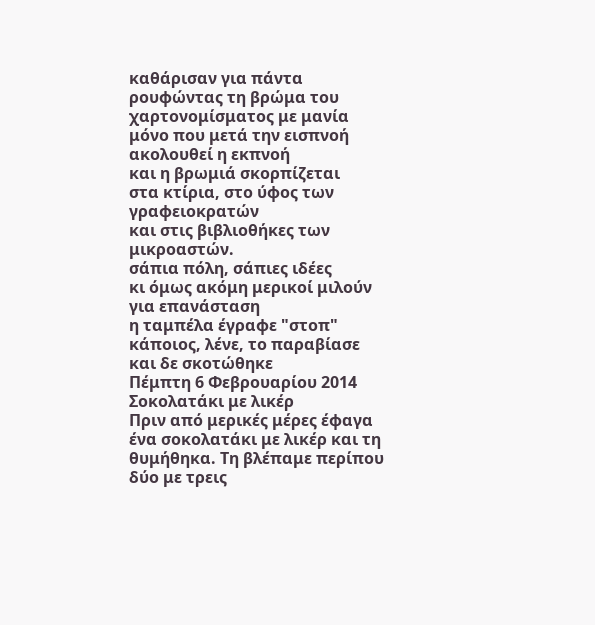καθάρισαν για πάντα
ρουφώντας τη βρώμα του χαρτονομίσματος με μανία
μόνο που μετά την εισπνοή ακολουθεί η εκπνοή
και η βρωμιά σκορπίζεται
στα κτίρια, στο ύφος των γραφειοκρατών
και στις βιβλιοθήκες των μικροαστών.
σάπια πόλη, σάπιες ιδέες
κι όμως ακόμη μερικοί μιλούν για επανάσταση
η ταμπέλα έγραφε "στοπ"
κάποιος, λένε, το παραβίασε και δε σκοτώθηκε
Πέμπτη 6 Φεβρουαρίου 2014
Σοκολατάκι με λικέρ
Πριν από μερικές μέρες έφαγα ένα σοκολατάκι με λικέρ και τη θυμήθηκα. Τη βλέπαμε περίπου δύο με τρεις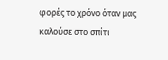φορές το χρόνο όταν μας καλούσε στο σπίτι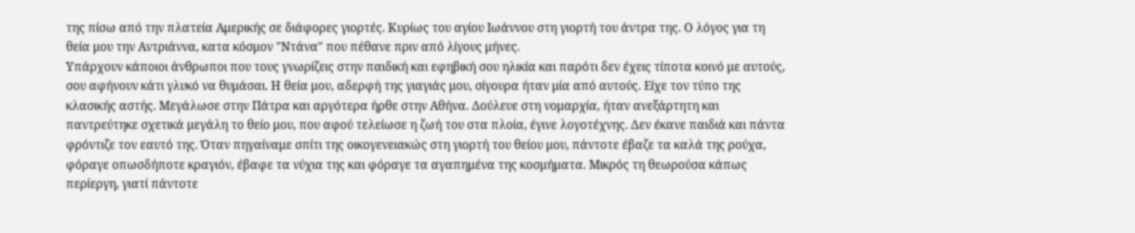της πίσω από την πλατεία Αμερικής σε διάφορες γιορτές. Κυρίως του αγίου Ιωάννου στη γιορτή του άντρα της. Ο λόγος για τη θεία μου την Αντριάννα, κατα κόσμον "Ντάνα" που πέθανε πριν από λίγους μήνες.
Υπάρχουν κάποιοι άνθρωποι που τους γνωρίζεις στην παιδική και εφηβική σου ηλικία και παρότι δεν έχεις τίποτα κοινό με αυτούς, σου αφήνουν κάτι γλυκό να θυμάσαι. Η θεία μου, αδερφή της γιαγιάς μου, σίγουρα ήταν μία από αυτούς. Είχε τον τύπο της κλασικής αστής. Μεγάλωσε στην Πάτρα και αργότερα ήρθε στην Αθήνα. Δούλευε στη νομαρχία, ήταν ανεξάρτητη και παντρεύτηκε σχετικά μεγάλη το θείο μου, που αφού τελείωσε η ζωή του στα πλοία, έγινε λογοτέχνης. Δεν έκανε παιδιά και πάντα φρόντιζε τον εαυτό της. Όταν πηγαίναμε σπίτι της οικογενειακώς στη γιορτή του θείου μου, πάντοτε έβαζε τα καλά της ρούχα, φόραγε οπωσδήποτε κραγιόν, έβαφε τα νύχια της και φόραγε τα αγαπημένα της κοσμήματα. Μικρός τη θεωρούσα κάπως περίεργη, γιατί πάντοτε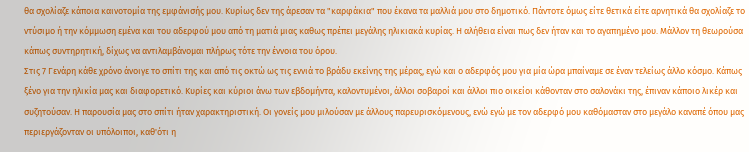θα σχολίαζε κάποια καινοτομία της εμφάνισής μου. Κυρίως δεν της άρεσαν τα "καρφάκια" που έκανα τα μαλλιά μου στο δημοτικό. Πάντοτε όμως είτε θετικά είτε αρνητικά θα σχολίαζε το ντύσιμο ή την κόμμωση εμένα και του αδερφού μου από τη ματιά μιας καθως πρέπει μεγάλης ηλικιακά κυρίας. Η αλήθεια είναι πως δεν ήταν και το αγαπημένο μου. Μάλλον τη θεωρούσα κάπως συντηρητική, δίχως να αντιλαμβάνομαι πλήρως τότε την έννοια του όρου.
Στις 7 Γενάρη κάθε χρόνο άνοιγε το σπίτι της και από τις οκτώ ως τις εννιά το βράδυ εκείνης της μέρας, εγώ και ο αδερφός μου για μία ώρα μπαίναμε σε έναν τελείως άλλο κόσμο. Κάπως ξένο για την ηλικία μας και διαφορετικό. Κυρίες και κύριοι άνω των εβδομήντα, καλοντυμένοι, άλλοι σοβαροί και άλλοι πιο οικείοι κάθονταν στο σαλονάκι της, έπιναν κάποιο λικέρ και συζητούσαν. Η παρουσία μας στο σπίτι ήταν χαρακτηριστική. Οι γονείς μου μιλούσαν με άλλους παρευρισκόμενους, ενώ εγώ με τον αδερφό μου καθόμασταν στο μεγάλο καναπέ όπου μας περιεργάζονταν οι υπόλοιποι, καθ'ότι η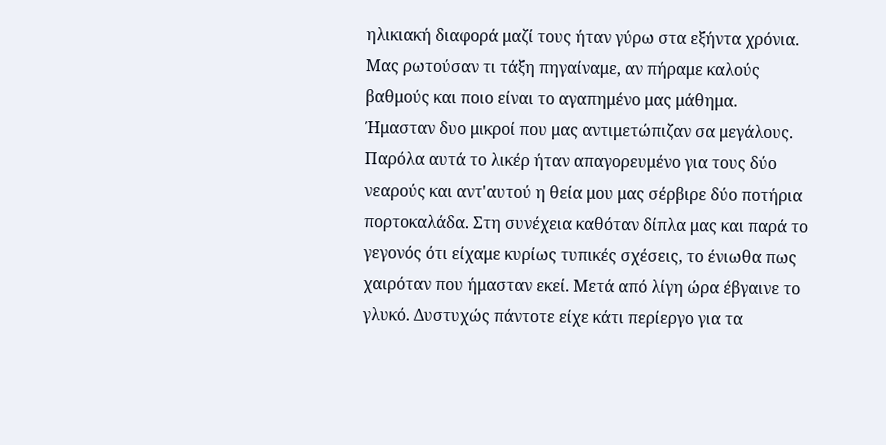ηλικιακή διαφορά μαζί τους ήταν γύρω στα εξήντα χρόνια. Μας ρωτούσαν τι τάξη πηγαίναμε, αν πήραμε καλούς βαθμούς και ποιο είναι το αγαπημένο μας μάθημα. Ήμασταν δυο μικροί που μας αντιμετώπιζαν σα μεγάλους. Παρόλα αυτά το λικέρ ήταν απαγορευμένο για τους δύο νεαρούς και αντ'αυτού η θεία μου μας σέρβιρε δύο ποτήρια πορτοκαλάδα. Στη συνέχεια καθόταν δίπλα μας και παρά το γεγονός ότι είχαμε κυρίως τυπικές σχέσεις, το ένιωθα πως χαιρόταν που ήμασταν εκεί. Μετά από λίγη ώρα έβγαινε το γλυκό. Δυστυχώς πάντοτε είχε κάτι περίεργο για τα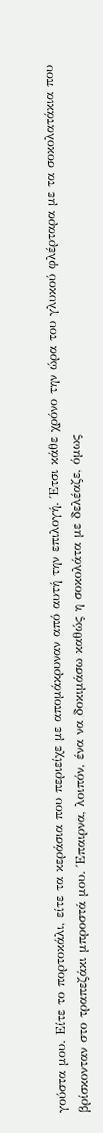γούστα μου. Είτε το πορτοκάλι, είτε τα κεράσια που περιείχε με απομάκρυναν από αυτή την επιλογή. Έτσι κάθε χρόνο την ώρα του γλυκού φλέρταρα με τα σοκολατάκια που βρίσκονταν στο τραπεζάκι μπροστά μου. Έπαιρνα, λοιπόν, ένα να δοκιμάσω καθώς η σοκολάτα με δελέαζε, όμως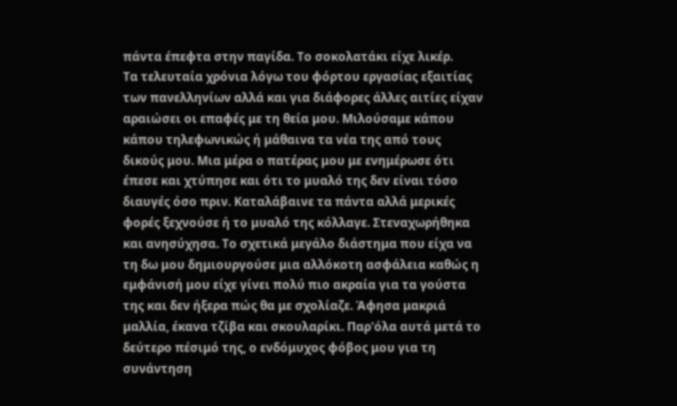πάντα έπεφτα στην παγίδα. Το σοκολατάκι είχε λικέρ.
Τα τελευταία χρόνια λόγω του φόρτου εργασίας εξαιτίας των πανελληνίων αλλά και για διάφορες άλλες αιτίες είχαν αραιώσει οι επαφές με τη θεία μου. Μιλούσαμε κάπου κάπου τηλεφωνικώς ή μάθαινα τα νέα της από τους δικούς μου. Μια μέρα ο πατέρας μου με ενημέρωσε ότι έπεσε και χτύπησε και ότι το μυαλό της δεν είναι τόσο διαυγές όσο πριν. Καταλάβαινε τα πάντα αλλά μερικές φορές ξεχνούσε ή το μυαλό της κόλλαγε. Στεναχωρήθηκα και ανησύχησα. Το σχετικά μεγάλο διάστημα που είχα να τη δω μου δημιουργούσε μια αλλόκοτη ασφάλεια καθώς η εμφάνισή μου είχε γίνει πολύ πιο ακραία για τα γούστα της και δεν ήξερα πώς θα με σχολίαζε. Άφησα μακριά μαλλία, έκανα τζίβα και σκουλαρίκι. Παρ'όλα αυτά μετά το δεύτερο πέσιμό της, ο ενδόμυχος φόβος μου για τη συνάντηση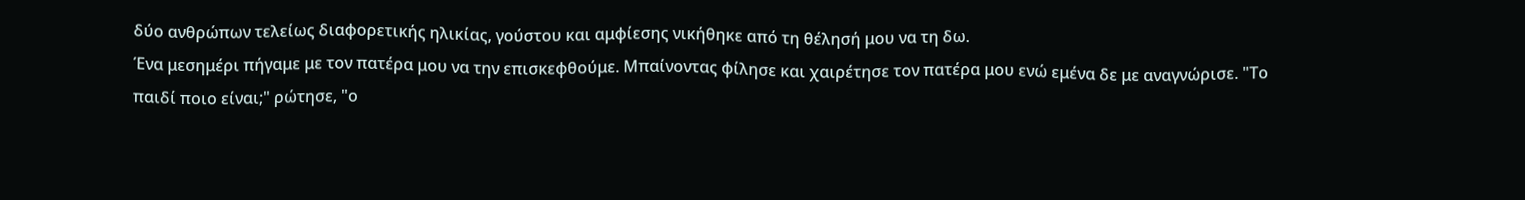δύο ανθρώπων τελείως διαφορετικής ηλικίας, γούστου και αμφίεσης νικήθηκε από τη θέλησή μου να τη δω.
Ένα μεσημέρι πήγαμε με τον πατέρα μου να την επισκεφθούμε. Μπαίνοντας φίλησε και χαιρέτησε τον πατέρα μου ενώ εμένα δε με αναγνώρισε. "Το παιδί ποιο είναι;" ρώτησε, "ο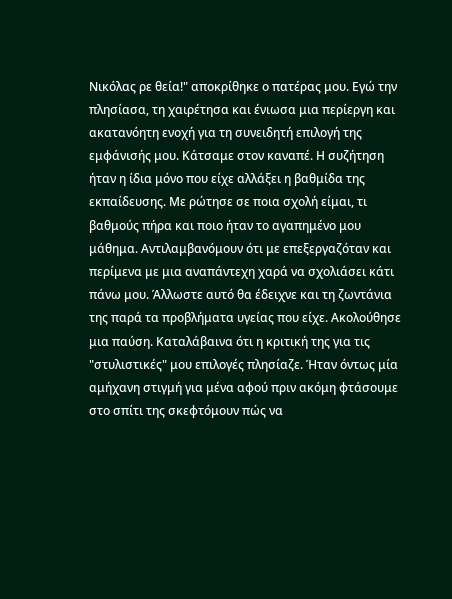Νικόλας ρε θεία!" αποκρίθηκε ο πατέρας μου. Εγώ την πλησίασα, τη χαιρέτησα και ένιωσα μια περίεργη και ακατανόητη ενοχή για τη συνειδητή επιλογή της εμφάνισής μου. Κάτσαμε στον καναπέ. Η συζήτηση ήταν η ίδια μόνο που είχε αλλάξει η βαθμίδα της εκπαίδευσης. Με ρώτησε σε ποια σχολή είμαι, τι βαθμούς πήρα και ποιο ήταν το αγαπημένο μου μάθημα. Αντιλαμβανόμουν ότι με επεξεργαζόταν και περίμενα με μια αναπάντεχη χαρά να σχολιάσει κάτι πάνω μου. Άλλωστε αυτό θα έδειχνε και τη ζωντάνια της παρά τα προβλήματα υγείας που είχε. Ακολούθησε μια παύση. Καταλάβαινα ότι η κριτική της για τις "στυλιστικές" μου επιλογές πλησίαζε. Ήταν όντως μία αμήχανη στιγμή για μένα αφού πριν ακόμη φτάσουμε στο σπίτι της σκεφτόμουν πώς να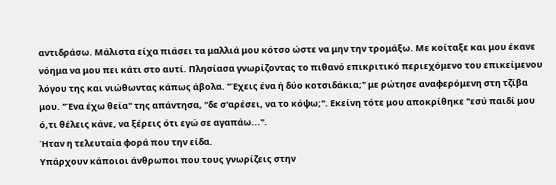αντιδράσω. Μάλιστα είχα πιάσει τα μαλλιά μου κότσο ώστε να μην την τρομάξω. Με κοίταξε και μου έκανε νόημα να μου πει κάτι στο αυτί. Πλησίασα γνωρίζοντας το πιθανό επικριτικό περιεχόμενο του επικείμενου λόγου της και νιώθωντας κάπως άβολα. "Έχεις ένα ή δύο κοτσιδάκια;" με ρώτησε αναφερόμενη στη τζίβα μου. "Ένα έχω θεία" της απάντησα, "δε σ'αρέσει, να το κόψω;". Εκείνη τότε μου αποκρίθηκε "εσύ παιδί μου ό,τι θέλεις κάνε, να ξέρεις ότι εγώ σε αγαπάω...".
Ήταν η τελευταία φορά που την είδα.
Υπάρχουν κάποιοι άνθρωποι που τους γνωρίζεις στην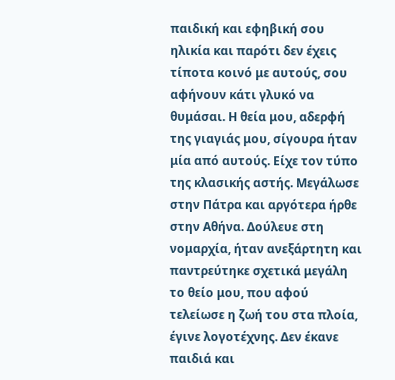παιδική και εφηβική σου ηλικία και παρότι δεν έχεις τίποτα κοινό με αυτούς, σου αφήνουν κάτι γλυκό να θυμάσαι. Η θεία μου, αδερφή της γιαγιάς μου, σίγουρα ήταν μία από αυτούς. Είχε τον τύπο της κλασικής αστής. Μεγάλωσε στην Πάτρα και αργότερα ήρθε στην Αθήνα. Δούλευε στη νομαρχία, ήταν ανεξάρτητη και παντρεύτηκε σχετικά μεγάλη το θείο μου, που αφού τελείωσε η ζωή του στα πλοία, έγινε λογοτέχνης. Δεν έκανε παιδιά και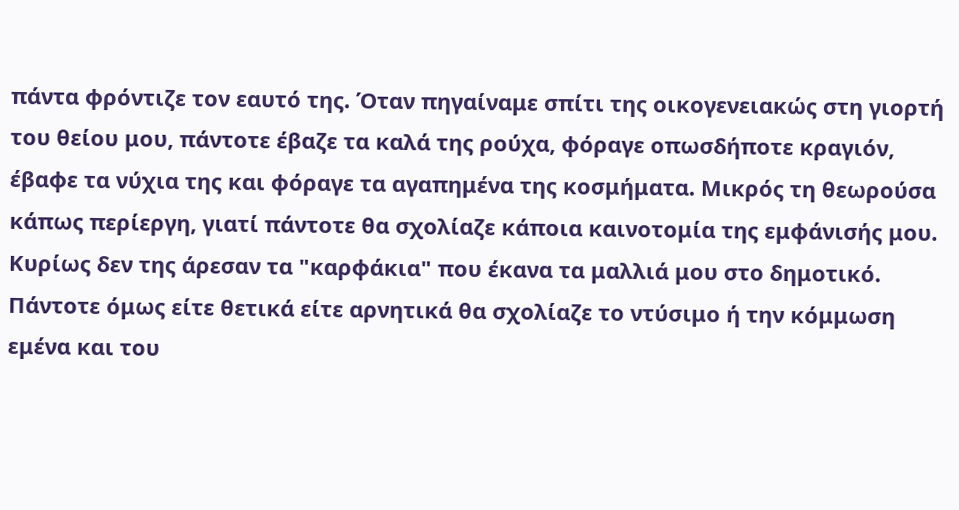πάντα φρόντιζε τον εαυτό της. Όταν πηγαίναμε σπίτι της οικογενειακώς στη γιορτή του θείου μου, πάντοτε έβαζε τα καλά της ρούχα, φόραγε οπωσδήποτε κραγιόν, έβαφε τα νύχια της και φόραγε τα αγαπημένα της κοσμήματα. Μικρός τη θεωρούσα κάπως περίεργη, γιατί πάντοτε θα σχολίαζε κάποια καινοτομία της εμφάνισής μου. Κυρίως δεν της άρεσαν τα "καρφάκια" που έκανα τα μαλλιά μου στο δημοτικό. Πάντοτε όμως είτε θετικά είτε αρνητικά θα σχολίαζε το ντύσιμο ή την κόμμωση εμένα και του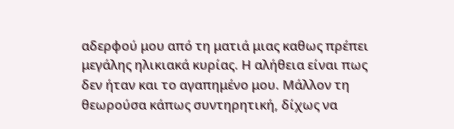αδερφού μου από τη ματιά μιας καθως πρέπει μεγάλης ηλικιακά κυρίας. Η αλήθεια είναι πως δεν ήταν και το αγαπημένο μου. Μάλλον τη θεωρούσα κάπως συντηρητική, δίχως να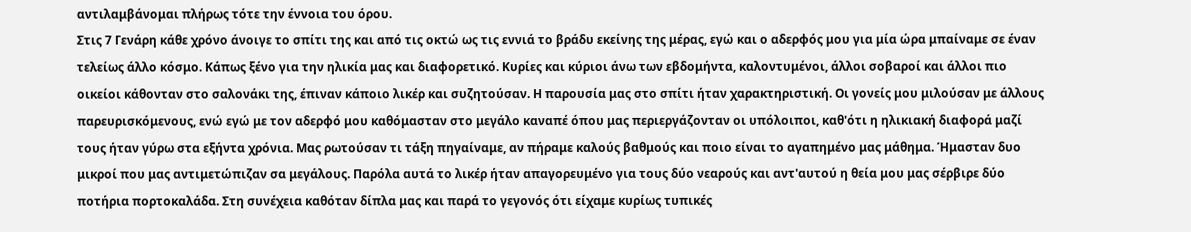αντιλαμβάνομαι πλήρως τότε την έννοια του όρου.
Στις 7 Γενάρη κάθε χρόνο άνοιγε το σπίτι της και από τις οκτώ ως τις εννιά το βράδυ εκείνης της μέρας, εγώ και ο αδερφός μου για μία ώρα μπαίναμε σε έναν τελείως άλλο κόσμο. Κάπως ξένο για την ηλικία μας και διαφορετικό. Κυρίες και κύριοι άνω των εβδομήντα, καλοντυμένοι, άλλοι σοβαροί και άλλοι πιο οικείοι κάθονταν στο σαλονάκι της, έπιναν κάποιο λικέρ και συζητούσαν. Η παρουσία μας στο σπίτι ήταν χαρακτηριστική. Οι γονείς μου μιλούσαν με άλλους παρευρισκόμενους, ενώ εγώ με τον αδερφό μου καθόμασταν στο μεγάλο καναπέ όπου μας περιεργάζονταν οι υπόλοιποι, καθ'ότι η ηλικιακή διαφορά μαζί τους ήταν γύρω στα εξήντα χρόνια. Μας ρωτούσαν τι τάξη πηγαίναμε, αν πήραμε καλούς βαθμούς και ποιο είναι το αγαπημένο μας μάθημα. Ήμασταν δυο μικροί που μας αντιμετώπιζαν σα μεγάλους. Παρόλα αυτά το λικέρ ήταν απαγορευμένο για τους δύο νεαρούς και αντ'αυτού η θεία μου μας σέρβιρε δύο ποτήρια πορτοκαλάδα. Στη συνέχεια καθόταν δίπλα μας και παρά το γεγονός ότι είχαμε κυρίως τυπικές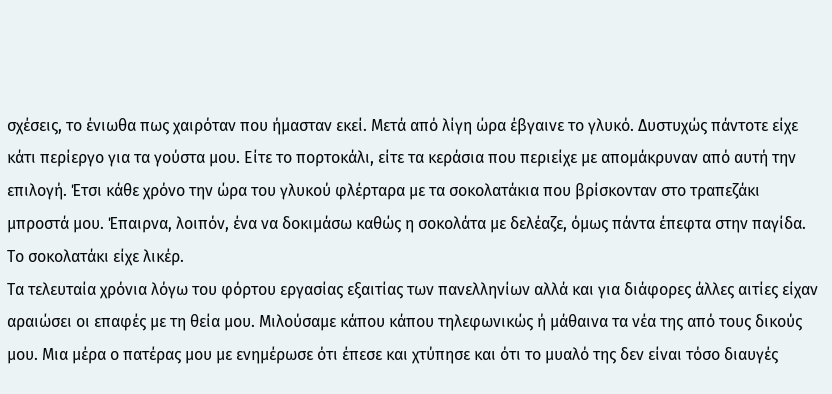σχέσεις, το ένιωθα πως χαιρόταν που ήμασταν εκεί. Μετά από λίγη ώρα έβγαινε το γλυκό. Δυστυχώς πάντοτε είχε κάτι περίεργο για τα γούστα μου. Είτε το πορτοκάλι, είτε τα κεράσια που περιείχε με απομάκρυναν από αυτή την επιλογή. Έτσι κάθε χρόνο την ώρα του γλυκού φλέρταρα με τα σοκολατάκια που βρίσκονταν στο τραπεζάκι μπροστά μου. Έπαιρνα, λοιπόν, ένα να δοκιμάσω καθώς η σοκολάτα με δελέαζε, όμως πάντα έπεφτα στην παγίδα. Το σοκολατάκι είχε λικέρ.
Τα τελευταία χρόνια λόγω του φόρτου εργασίας εξαιτίας των πανελληνίων αλλά και για διάφορες άλλες αιτίες είχαν αραιώσει οι επαφές με τη θεία μου. Μιλούσαμε κάπου κάπου τηλεφωνικώς ή μάθαινα τα νέα της από τους δικούς μου. Μια μέρα ο πατέρας μου με ενημέρωσε ότι έπεσε και χτύπησε και ότι το μυαλό της δεν είναι τόσο διαυγές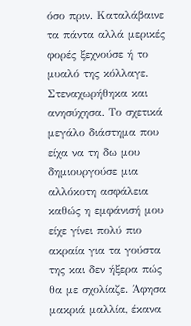όσο πριν. Καταλάβαινε τα πάντα αλλά μερικές φορές ξεχνούσε ή το μυαλό της κόλλαγε. Στεναχωρήθηκα και ανησύχησα. Το σχετικά μεγάλο διάστημα που είχα να τη δω μου δημιουργούσε μια αλλόκοτη ασφάλεια καθώς η εμφάνισή μου είχε γίνει πολύ πιο ακραία για τα γούστα της και δεν ήξερα πώς θα με σχολίαζε. Άφησα μακριά μαλλία, έκανα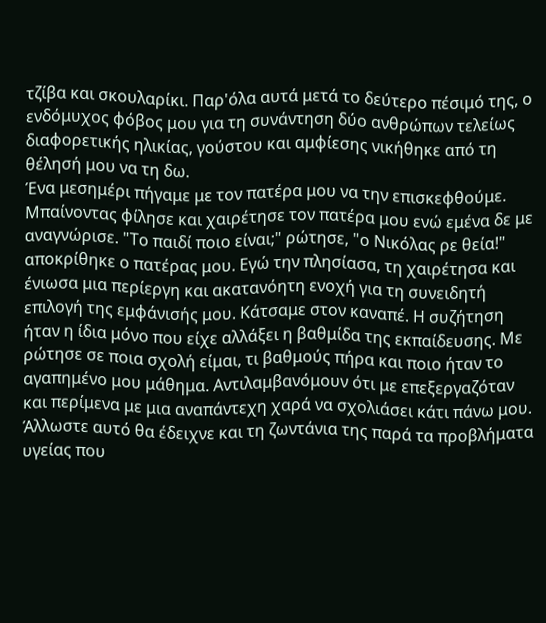τζίβα και σκουλαρίκι. Παρ'όλα αυτά μετά το δεύτερο πέσιμό της, ο ενδόμυχος φόβος μου για τη συνάντηση δύο ανθρώπων τελείως διαφορετικής ηλικίας, γούστου και αμφίεσης νικήθηκε από τη θέλησή μου να τη δω.
Ένα μεσημέρι πήγαμε με τον πατέρα μου να την επισκεφθούμε. Μπαίνοντας φίλησε και χαιρέτησε τον πατέρα μου ενώ εμένα δε με αναγνώρισε. "Το παιδί ποιο είναι;" ρώτησε, "ο Νικόλας ρε θεία!" αποκρίθηκε ο πατέρας μου. Εγώ την πλησίασα, τη χαιρέτησα και ένιωσα μια περίεργη και ακατανόητη ενοχή για τη συνειδητή επιλογή της εμφάνισής μου. Κάτσαμε στον καναπέ. Η συζήτηση ήταν η ίδια μόνο που είχε αλλάξει η βαθμίδα της εκπαίδευσης. Με ρώτησε σε ποια σχολή είμαι, τι βαθμούς πήρα και ποιο ήταν το αγαπημένο μου μάθημα. Αντιλαμβανόμουν ότι με επεξεργαζόταν και περίμενα με μια αναπάντεχη χαρά να σχολιάσει κάτι πάνω μου. Άλλωστε αυτό θα έδειχνε και τη ζωντάνια της παρά τα προβλήματα υγείας που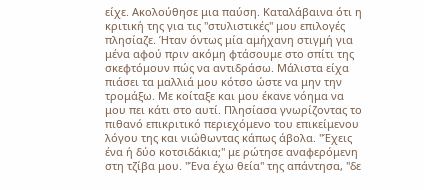είχε. Ακολούθησε μια παύση. Καταλάβαινα ότι η κριτική της για τις "στυλιστικές" μου επιλογές πλησίαζε. Ήταν όντως μία αμήχανη στιγμή για μένα αφού πριν ακόμη φτάσουμε στο σπίτι της σκεφτόμουν πώς να αντιδράσω. Μάλιστα είχα πιάσει τα μαλλιά μου κότσο ώστε να μην την τρομάξω. Με κοίταξε και μου έκανε νόημα να μου πει κάτι στο αυτί. Πλησίασα γνωρίζοντας το πιθανό επικριτικό περιεχόμενο του επικείμενου λόγου της και νιώθωντας κάπως άβολα. "Έχεις ένα ή δύο κοτσιδάκια;" με ρώτησε αναφερόμενη στη τζίβα μου. "Ένα έχω θεία" της απάντησα, "δε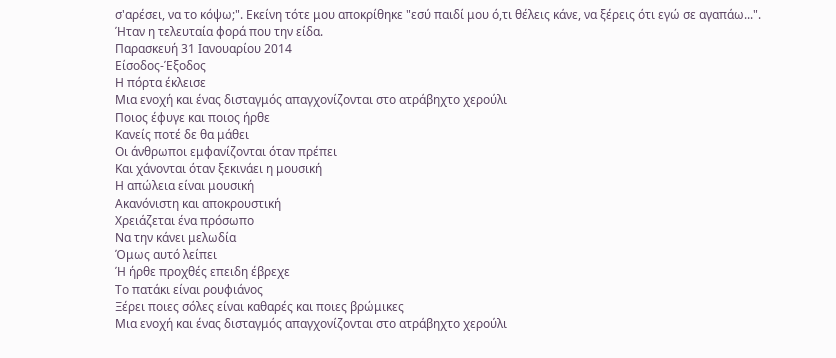σ'αρέσει, να το κόψω;". Εκείνη τότε μου αποκρίθηκε "εσύ παιδί μου ό,τι θέλεις κάνε, να ξέρεις ότι εγώ σε αγαπάω...".
Ήταν η τελευταία φορά που την είδα.
Παρασκευή 31 Ιανουαρίου 2014
Είσοδος-Έξοδος
Η πόρτα έκλεισε
Μια ενοχή και ένας δισταγμός απαγχονίζονται στο ατράβηχτο χερούλι
Ποιος έφυγε και ποιος ήρθε
Κανείς ποτέ δε θα μάθει
Οι άνθρωποι εμφανίζονται όταν πρέπει
Και χάνονται όταν ξεκινάει η μουσική
Η απώλεια είναι μουσική
Ακανόνιστη και αποκρουστική
Χρειάζεται ένα πρόσωπο
Να την κάνει μελωδία
Όμως αυτό λείπει
Ή ήρθε προχθές επειδη έβρεχε
Το πατάκι είναι ρουφιάνος
Ξέρει ποιες σόλες είναι καθαρές και ποιες βρώμικες
Μια ενοχή και ένας δισταγμός απαγχονίζονται στο ατράβηχτο χερούλι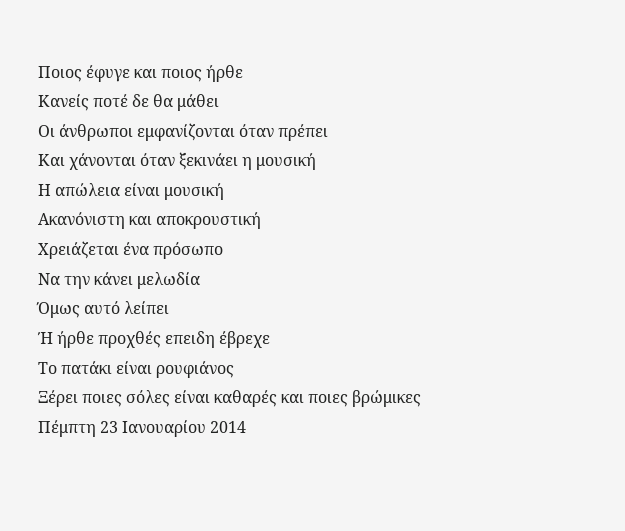Ποιος έφυγε και ποιος ήρθε
Κανείς ποτέ δε θα μάθει
Οι άνθρωποι εμφανίζονται όταν πρέπει
Και χάνονται όταν ξεκινάει η μουσική
Η απώλεια είναι μουσική
Ακανόνιστη και αποκρουστική
Χρειάζεται ένα πρόσωπο
Να την κάνει μελωδία
Όμως αυτό λείπει
Ή ήρθε προχθές επειδη έβρεχε
Το πατάκι είναι ρουφιάνος
Ξέρει ποιες σόλες είναι καθαρές και ποιες βρώμικες
Πέμπτη 23 Ιανουαρίου 2014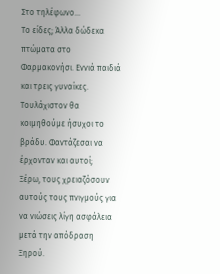Στο τηλέφωνο...
Το είδες; Άλλα δώδεκα πτώματα στο Φαρμακονήσι. Εννιά παιδιά και τρεις γυναίκες. Τουλάχιστον θα κοιμηθούμε ήσυχοι το βράδυ. Φαντάζεσαι να έρχονταν και αυτοί;
Ξέρω, τους χρειαζόσουν αυτούς τους πνιγμούς για να νιώσεις λίγη ασφάλεια μετά την απόδραση Ξηρού.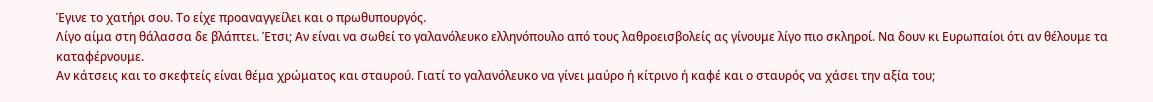Έγινε το χατήρι σου. Το είχε προαναγγείλει και ο πρωθυπουργός.
Λίγο αίμα στη θάλασσα δε βλάπτει. Έτσι; Αν είναι να σωθεί το γαλανόλευκο ελληνόπουλο από τους λαθροεισβολείς ας γίνουμε λίγο πιο σκληροί. Να δουν κι Ευρωπαίοι ότι αν θέλουμε τα καταφέρνουμε.
Αν κάτσεις και το σκεφτείς είναι θέμα χρώματος και σταυρού. Γιατί το γαλανόλευκο να γίνει μαύρο ή κίτρινο ή καφέ και ο σταυρός να χάσει την αξία του;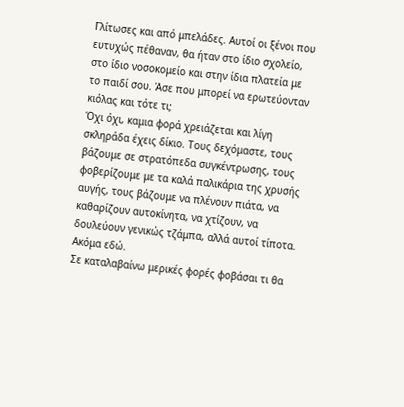Γλίτωσες και από μπελάδες. Αυτοί οι ξένοι που ευτυχώς πέθαναν, θα ήταν στο ίδιο σχολείο, στο ίδιο νοσοκομείο και στην ίδια πλατεία με το παιδί σου. Άσε που μπορεί να ερωτεύονταν κιόλας και τότε τι;
Όχι όχι, καμια φορά χρειάζεται και λίγη σκληράδα έχεις δίκιο. Τους δεχόμαστε, τους βάζουμε σε στρατόπεδα συγκέντρωσης, τους φοβερίζουμε με τα καλά παλικάρια της χρυσής αυγής, τους βάζουμε να πλένουν πιάτα, να καθαρίζουν αυτοκίνητα, να χτίζουν, να δουλεύουν γενικώς τζάμπα, αλλά αυτοί τίποτα. Ακόμα εδώ.
Σε καταλαβαίνω μερικές φορές φοβάσαι τι θα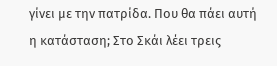γίνει με την πατρίδα. Που θα πάει αυτή η κατάσταση; Στο Σκάι λέει τρεις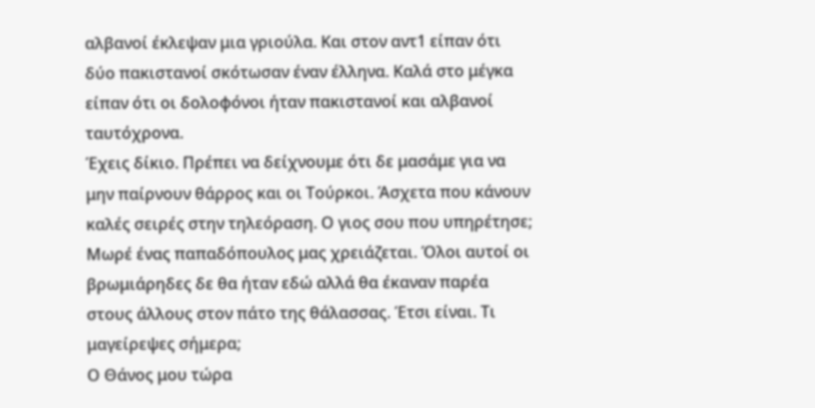αλβανοί έκλεψαν μια γριούλα. Και στον αντ1 είπαν ότι δύο πακιστανοί σκότωσαν έναν έλληνα. Καλά στο μέγκα είπαν ότι οι δολοφόνοι ήταν πακιστανοί και αλβανοί ταυτόχρονα.
Έχεις δίκιο. Πρέπει να δείχνουμε ότι δε μασάμε για να μην παίρνουν θάρρος και οι Τούρκοι. Άσχετα που κάνουν καλές σειρές στην τηλεόραση. Ο γιος σου που υπηρέτησε;
Μωρέ ένας παπαδόπουλος μας χρειάζεται. Όλοι αυτοί οι βρωμιάρηδες δε θα ήταν εδώ αλλά θα έκαναν παρέα στους άλλους στον πάτο της θάλασσας. Έτσι είναι. Τι μαγείρεψες σήμερα;
Ο Θάνος μου τώρα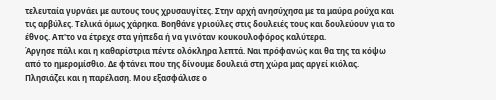τελευταία γυρνάει με αυτους τους χρυσαυγίτες. Στην αρχή ανησύχησα με τα μαύρα ρούχα και τις αρβύλες. Τελικά όμως χάρηκα. Βοηθάνε γριούλες στις δουλειές τους και δουλεύουν για το έθνος. Απ'το να έτρεχε στα γήπεδα ή να γινόταν κουκουλοφόρος καλύτερα.
Άργησε πάλι και η καθαρίστρια πέντε ολόκληρα λεπτά. Ναι πρόφανώς και θα της τα κόψω από το ημερομίσθιο. Δε φτάνει που της δίνουμε δουλειά στη χώρα μας αργεί κιόλας.
Πλησιάζει και η παρέλαση. Μου εξασφάλισε ο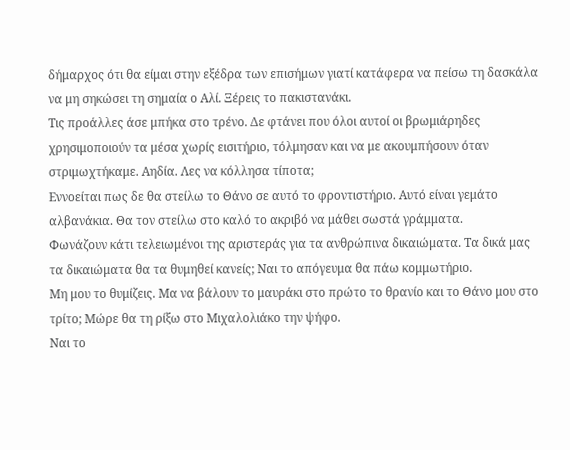δήμαρχος ότι θα είμαι στην εξέδρα των επισήμων γιατί κατάφερα να πείσω τη δασκάλα να μη σηκώσει τη σημαία ο Αλί. Ξέρεις το πακιστανάκι.
Τις προάλλες άσε μπήκα στο τρένο. Δε φτάνει που όλοι αυτοί οι βρωμιάρηδες χρησιμοποιούν τα μέσα χωρίς εισιτήριο, τόλμησαν και να με ακουμπήσουν όταν στριμωχτήκαμε. Αηδία. Λες να κόλλησα τίποτα;
Εννοείται πως δε θα στείλω το Θάνο σε αυτό το φροντιστήριο. Αυτό είναι γεμάτο αλβανάκια. Θα τον στείλω στο καλό το ακριβό να μάθει σωστά γράμματα.
Φωνάζουν κάτι τελειωμένοι της αριστεράς για τα ανθρώπινα δικαιώματα. Τα δικά μας τα δικαιώματα θα τα θυμηθεί κανείς; Ναι το απόγευμα θα πάω κομμωτήριο.
Μη μου το θυμίζεις. Μα να βάλουν το μαυράκι στο πρώτο το θρανίο και το Θάνο μου στο τρίτο; Μώρε θα τη ρίξω στο Μιχαλολιάκο την ψήφο.
Ναι το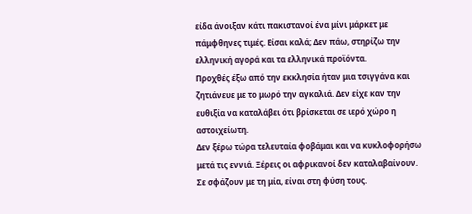είδα άνοιξαν κάτι πακιστανοί ένα μίνι μάρκετ με πάμφθηνες τιμές. Είσαι καλά; Δεν πάω, στηρίζω την ελληνική αγορά και τα ελληνικά προϊόντα.
Προχθές έξω από την εκκλησία ήταν μια τσιγγάνα και ζητιάνευε με το μωρό την αγκαλιά. Δεν είχε καν την ευθιξία να καταλάβει ότι βρίσκεται σε ιερό χώρο η αστοιχείωτη.
Δεν ξέρω τώρα τελευταία φοβάμαι και να κυκλοφορήσω μετά τις εννιά. Ξέρεις οι αφρικανοί δεν καταλαβαίνουν. Σε σφάζουν με τη μία, είναι στη φύση τους.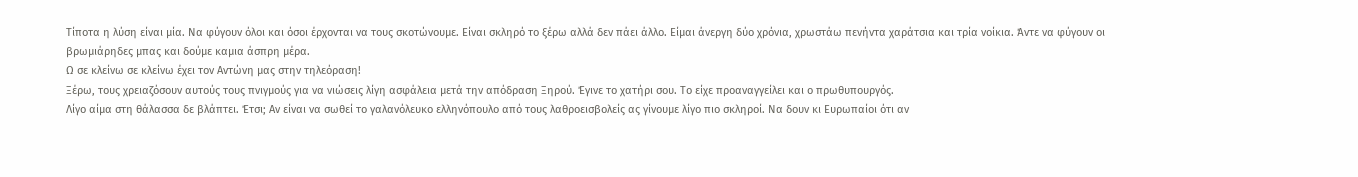Τίποτα η λύση είναι μία. Να φύγουν όλοι και όσοι έρχονται να τους σκοτώνουμε. Είναι σκληρό το ξέρω αλλά δεν πάει άλλο. Είμαι άνεργη δύο χρόνια, χρωστάω πενήντα χαράτσια και τρία νοίκια. Άντε να φύγουν οι βρωμιάρηδες μπας και δούμε καμια άσπρη μέρα.
Ω σε κλείνω σε κλείνω έχει τον Αντώνη μας στην τηλεόραση!
Ξέρω, τους χρειαζόσουν αυτούς τους πνιγμούς για να νιώσεις λίγη ασφάλεια μετά την απόδραση Ξηρού. Έγινε το χατήρι σου. Το είχε προαναγγείλει και ο πρωθυπουργός.
Λίγο αίμα στη θάλασσα δε βλάπτει. Έτσι; Αν είναι να σωθεί το γαλανόλευκο ελληνόπουλο από τους λαθροεισβολείς ας γίνουμε λίγο πιο σκληροί. Να δουν κι Ευρωπαίοι ότι αν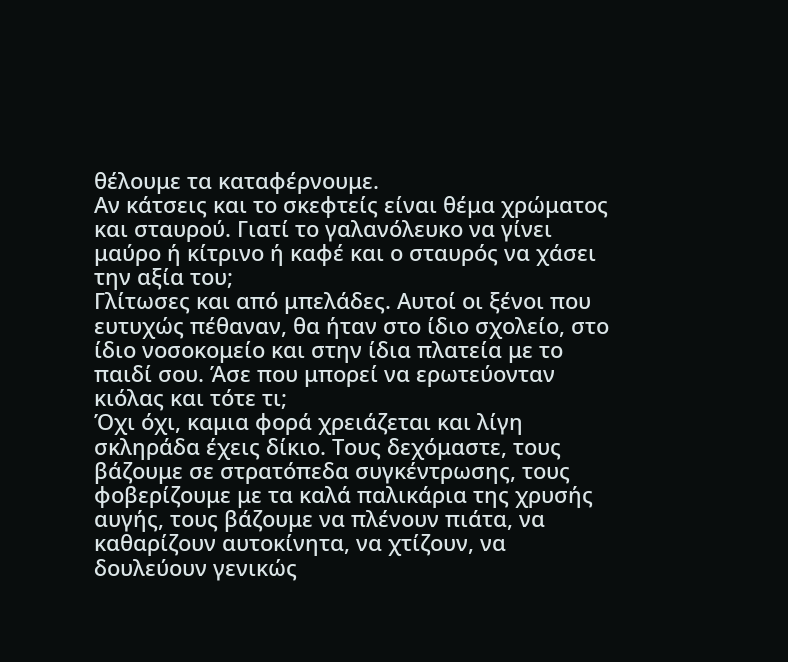θέλουμε τα καταφέρνουμε.
Αν κάτσεις και το σκεφτείς είναι θέμα χρώματος και σταυρού. Γιατί το γαλανόλευκο να γίνει μαύρο ή κίτρινο ή καφέ και ο σταυρός να χάσει την αξία του;
Γλίτωσες και από μπελάδες. Αυτοί οι ξένοι που ευτυχώς πέθαναν, θα ήταν στο ίδιο σχολείο, στο ίδιο νοσοκομείο και στην ίδια πλατεία με το παιδί σου. Άσε που μπορεί να ερωτεύονταν κιόλας και τότε τι;
Όχι όχι, καμια φορά χρειάζεται και λίγη σκληράδα έχεις δίκιο. Τους δεχόμαστε, τους βάζουμε σε στρατόπεδα συγκέντρωσης, τους φοβερίζουμε με τα καλά παλικάρια της χρυσής αυγής, τους βάζουμε να πλένουν πιάτα, να καθαρίζουν αυτοκίνητα, να χτίζουν, να δουλεύουν γενικώς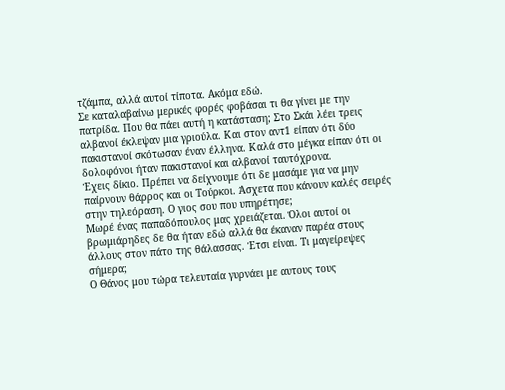τζάμπα, αλλά αυτοί τίποτα. Ακόμα εδώ.
Σε καταλαβαίνω μερικές φορές φοβάσαι τι θα γίνει με την πατρίδα. Που θα πάει αυτή η κατάσταση; Στο Σκάι λέει τρεις αλβανοί έκλεψαν μια γριούλα. Και στον αντ1 είπαν ότι δύο πακιστανοί σκότωσαν έναν έλληνα. Καλά στο μέγκα είπαν ότι οι δολοφόνοι ήταν πακιστανοί και αλβανοί ταυτόχρονα.
Έχεις δίκιο. Πρέπει να δείχνουμε ότι δε μασάμε για να μην παίρνουν θάρρος και οι Τούρκοι. Άσχετα που κάνουν καλές σειρές στην τηλεόραση. Ο γιος σου που υπηρέτησε;
Μωρέ ένας παπαδόπουλος μας χρειάζεται. Όλοι αυτοί οι βρωμιάρηδες δε θα ήταν εδώ αλλά θα έκαναν παρέα στους άλλους στον πάτο της θάλασσας. Έτσι είναι. Τι μαγείρεψες σήμερα;
Ο Θάνος μου τώρα τελευταία γυρνάει με αυτους τους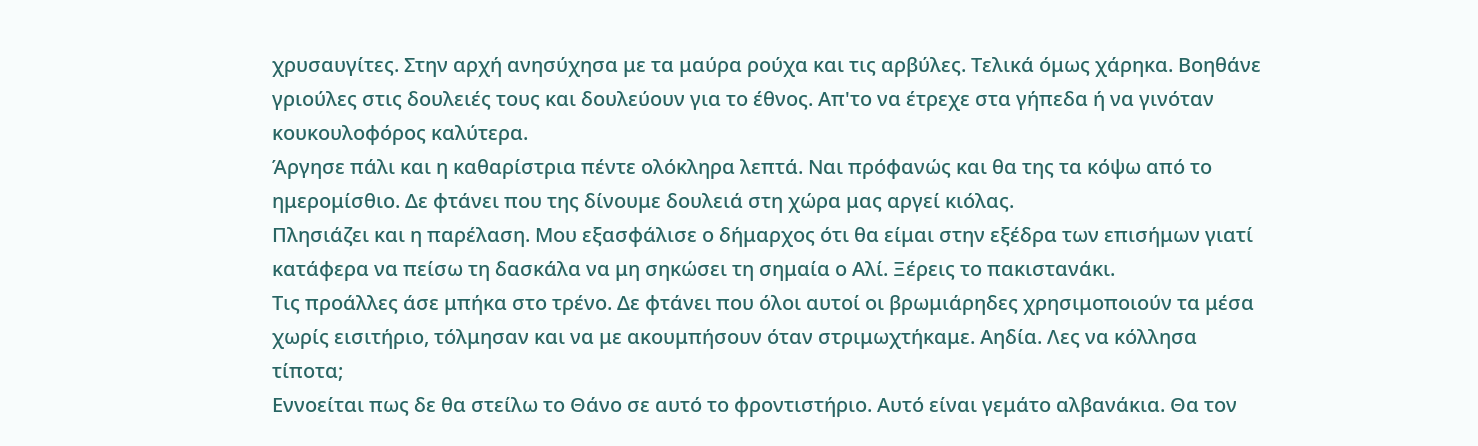χρυσαυγίτες. Στην αρχή ανησύχησα με τα μαύρα ρούχα και τις αρβύλες. Τελικά όμως χάρηκα. Βοηθάνε γριούλες στις δουλειές τους και δουλεύουν για το έθνος. Απ'το να έτρεχε στα γήπεδα ή να γινόταν κουκουλοφόρος καλύτερα.
Άργησε πάλι και η καθαρίστρια πέντε ολόκληρα λεπτά. Ναι πρόφανώς και θα της τα κόψω από το ημερομίσθιο. Δε φτάνει που της δίνουμε δουλειά στη χώρα μας αργεί κιόλας.
Πλησιάζει και η παρέλαση. Μου εξασφάλισε ο δήμαρχος ότι θα είμαι στην εξέδρα των επισήμων γιατί κατάφερα να πείσω τη δασκάλα να μη σηκώσει τη σημαία ο Αλί. Ξέρεις το πακιστανάκι.
Τις προάλλες άσε μπήκα στο τρένο. Δε φτάνει που όλοι αυτοί οι βρωμιάρηδες χρησιμοποιούν τα μέσα χωρίς εισιτήριο, τόλμησαν και να με ακουμπήσουν όταν στριμωχτήκαμε. Αηδία. Λες να κόλλησα τίποτα;
Εννοείται πως δε θα στείλω το Θάνο σε αυτό το φροντιστήριο. Αυτό είναι γεμάτο αλβανάκια. Θα τον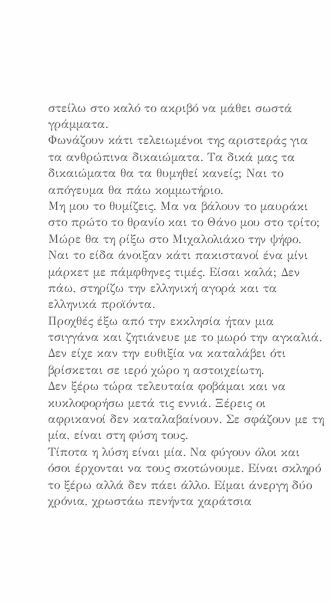στείλω στο καλό το ακριβό να μάθει σωστά γράμματα.
Φωνάζουν κάτι τελειωμένοι της αριστεράς για τα ανθρώπινα δικαιώματα. Τα δικά μας τα δικαιώματα θα τα θυμηθεί κανείς; Ναι το απόγευμα θα πάω κομμωτήριο.
Μη μου το θυμίζεις. Μα να βάλουν το μαυράκι στο πρώτο το θρανίο και το Θάνο μου στο τρίτο; Μώρε θα τη ρίξω στο Μιχαλολιάκο την ψήφο.
Ναι το είδα άνοιξαν κάτι πακιστανοί ένα μίνι μάρκετ με πάμφθηνες τιμές. Είσαι καλά; Δεν πάω, στηρίζω την ελληνική αγορά και τα ελληνικά προϊόντα.
Προχθές έξω από την εκκλησία ήταν μια τσιγγάνα και ζητιάνευε με το μωρό την αγκαλιά. Δεν είχε καν την ευθιξία να καταλάβει ότι βρίσκεται σε ιερό χώρο η αστοιχείωτη.
Δεν ξέρω τώρα τελευταία φοβάμαι και να κυκλοφορήσω μετά τις εννιά. Ξέρεις οι αφρικανοί δεν καταλαβαίνουν. Σε σφάζουν με τη μία, είναι στη φύση τους.
Τίποτα η λύση είναι μία. Να φύγουν όλοι και όσοι έρχονται να τους σκοτώνουμε. Είναι σκληρό το ξέρω αλλά δεν πάει άλλο. Είμαι άνεργη δύο χρόνια, χρωστάω πενήντα χαράτσια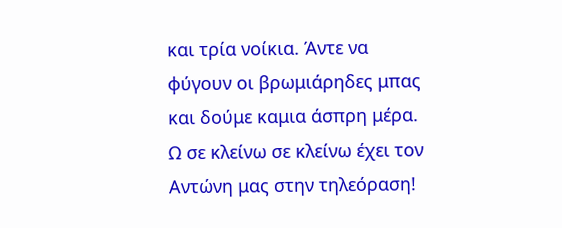και τρία νοίκια. Άντε να φύγουν οι βρωμιάρηδες μπας και δούμε καμια άσπρη μέρα.
Ω σε κλείνω σε κλείνω έχει τον Αντώνη μας στην τηλεόραση!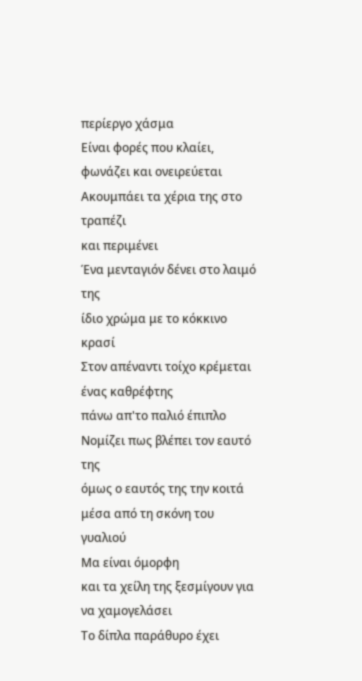περίεργο χάσμα
Είναι φορές που κλαίει,
φωνάζει και ονειρεύεται
Ακουμπάει τα χέρια της στο τραπέζι
και περιμένει
Ένα μενταγιόν δένει στο λαιμό της
ίδιο χρώμα με το κόκκινο κρασί
Στον απέναντι τοίχο κρέμεται ένας καθρέφτης
πάνω απ'το παλιό έπιπλο
Νομίζει πως βλέπει τον εαυτό της
όμως ο εαυτός της την κοιτά μέσα από τη σκόνη του γυαλιού
Μα είναι όμορφη
και τα χείλη της ξεσμίγουν για να χαμογελάσει
Το δίπλα παράθυρο έχει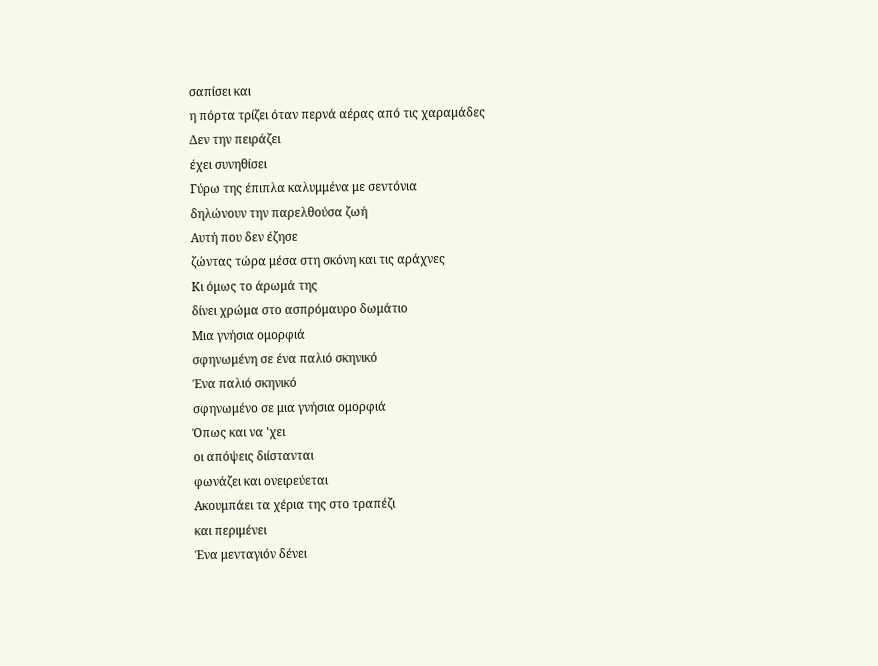σαπίσει και
η πόρτα τρίζει όταν περνά αέρας από τις χαραμάδες
Δεν την πειράζει
έχει συνηθίσει
Γύρω της έπιπλα καλυμμένα με σεντόνια
δηλώνουν την παρελθούσα ζωή
Αυτή που δεν έζησε
ζώντας τώρα μέσα στη σκόνη και τις αράχνες
Κι όμως το άρωμά της
δίνει χρώμα στο ασπρόμαυρο δωμάτιο
Μια γνήσια ομορφιά
σφηνωμένη σε ένα παλιό σκηνικό
Ένα παλιό σκηνικό
σφηνωμένο σε μια γνήσια ομορφιά
Όπως και να 'χει
οι απόψεις διίστανται
φωνάζει και ονειρεύεται
Ακουμπάει τα χέρια της στο τραπέζι
και περιμένει
Ένα μενταγιόν δένει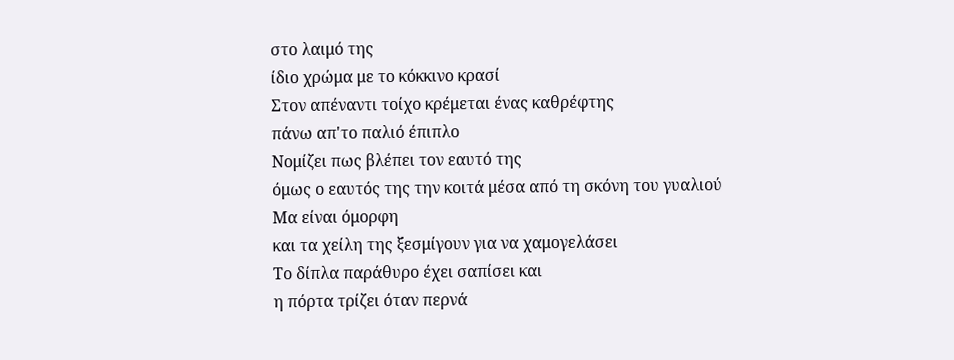στο λαιμό της
ίδιο χρώμα με το κόκκινο κρασί
Στον απέναντι τοίχο κρέμεται ένας καθρέφτης
πάνω απ'το παλιό έπιπλο
Νομίζει πως βλέπει τον εαυτό της
όμως ο εαυτός της την κοιτά μέσα από τη σκόνη του γυαλιού
Μα είναι όμορφη
και τα χείλη της ξεσμίγουν για να χαμογελάσει
Το δίπλα παράθυρο έχει σαπίσει και
η πόρτα τρίζει όταν περνά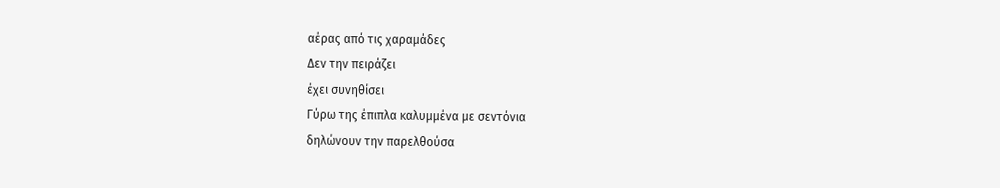αέρας από τις χαραμάδες
Δεν την πειράζει
έχει συνηθίσει
Γύρω της έπιπλα καλυμμένα με σεντόνια
δηλώνουν την παρελθούσα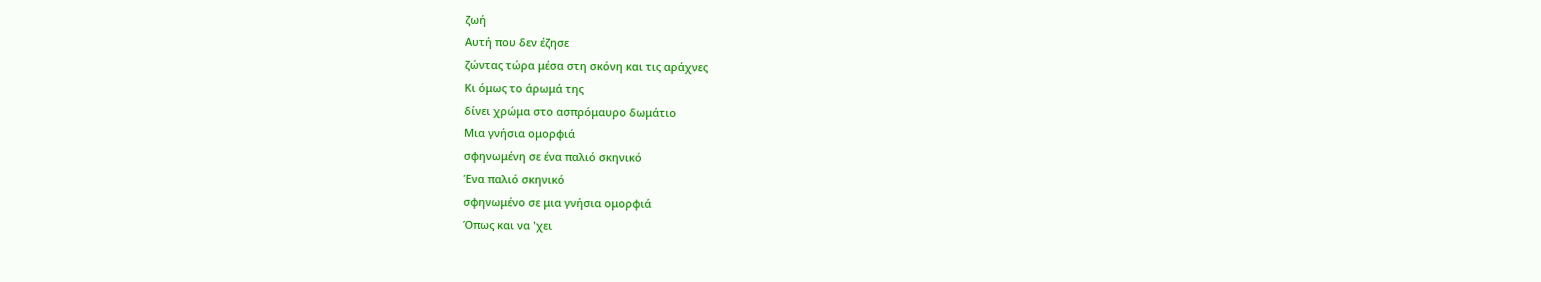ζωή
Αυτή που δεν έζησε
ζώντας τώρα μέσα στη σκόνη και τις αράχνες
Κι όμως το άρωμά της
δίνει χρώμα στο ασπρόμαυρο δωμάτιο
Μια γνήσια ομορφιά
σφηνωμένη σε ένα παλιό σκηνικό
Ένα παλιό σκηνικό
σφηνωμένο σε μια γνήσια ομορφιά
Όπως και να 'χει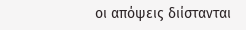οι απόψεις διίστανται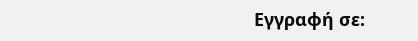Εγγραφή σε: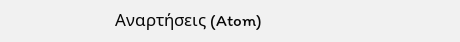Αναρτήσεις (Atom)